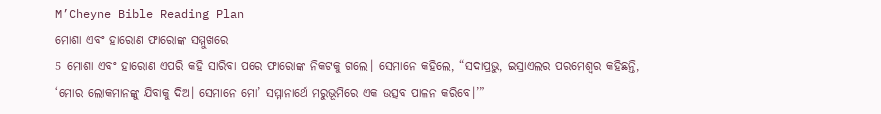M’Cheyne Bible Reading Plan
ମୋଶା ଏବଂ ହାରୋଣ ଫାରୋଙ୍କ ସମ୍ମୁଖରେ
5 ମୋଶା ଏବଂ ହାରୋଣ ଏପରି କହି ସାରିବା ପରେ ଫାରୋଙ୍କ ନିକଟକୁ ଗଲେ। ସେମାନେ କହିଲେ, “ସଦାପ୍ରଭୁ, ଇସ୍ରାଏଲର ପରମେଶ୍ୱର କହିଛନ୍ତି, ‘ମୋର ଲୋକମାନଙ୍କୁ ଯିବାକୁ ଦିଅ। ସେମାନେ ମୋ’ ସମ୍ମାନାର୍ଥେ ମରୁଭୂମିରେ ଏକ ଉତ୍ସବ ପାଳନ କରିବେ।’”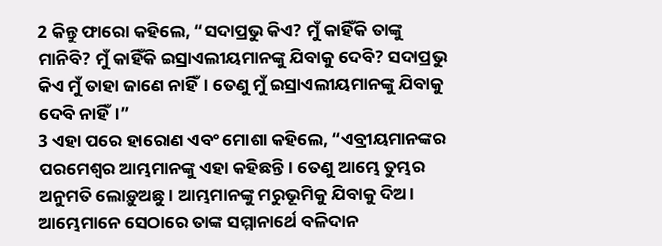2 କିନ୍ତୁ ଫାରୋ କହିଲେ, “ସଦାପ୍ରଭୁ କିଏ? ମୁଁ କାହିଁକି ତାଙ୍କୁ ମାନିବି? ମୁଁ କାହିଁକି ଇସ୍ରାଏଲୀୟମାନଙ୍କୁ ଯିବାକୁ ଦେବି? ସଦାପ୍ରଭୁ କିଏ ମୁଁ ତାହା ଜାଣେ ନାହିଁ। ତେଣୁ ମୁଁ ଇସ୍ରାଏଲୀୟମାନଙ୍କୁ ଯିବାକୁ ଦେବି ନାହିଁ।”
3 ଏହା ପରେ ହାରୋଣ ଏବଂ ମୋଶା କହିଲେ, “ଏବ୍ରୀୟମାନଙ୍କର ପରମେଶ୍ୱର ଆମ୍ଭମାନଙ୍କୁ ଏହା କହିଛନ୍ତି। ତେଣୁ ଆମ୍ଭେ ତୁମ୍ଭର ଅନୁମତି ଲୋଡ଼ୁଅଛୁ। ଆମ୍ଭମାନଙ୍କୁ ମରୁଭୂମିକୁ ଯିବାକୁ ଦିଅ। ଆମ୍ଭେମାନେ ସେଠାରେ ତାଙ୍କ ସମ୍ମାନାର୍ଥେ ବଳିଦାନ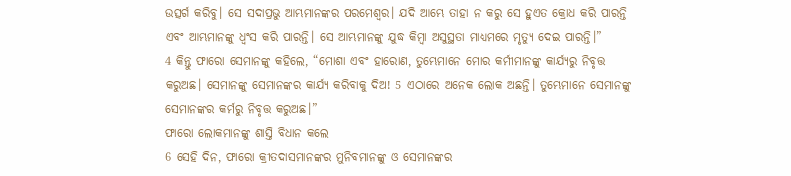ଉତ୍ସର୍ଗ କରିବୁ। ସେ ସଦାପ୍ରଭୁ ଆମ୍ଭମାନଙ୍କର ପରମେଶ୍ୱର। ଯଦି ଆମ୍ଭେ ତାହା ନ କରୁ ସେ ହୁଏତ କ୍ରୋଧ କରି ପାରନ୍ତି ଏବଂ ଆମ୍ଭମାନଙ୍କୁ ଧ୍ୱଂସ କରି ପାରନ୍ତି। ସେ ଆମ୍ଭମାନଙ୍କୁ ଯୁଦ୍ଧ କିମ୍ବା ଅସୁସ୍ଥତା ମାଧ୍ୟମରେ ମୃତ୍ୟୁ ଦେଇ ପାରନ୍ତି।”
4 କିନ୍ତୁ ଫାରୋ ସେମାନଙ୍କୁ କହିଲେ, “ମୋଶା ଏବଂ ହାରୋଣ, ତୁମ୍ଭେମାନେ ମୋର କର୍ମୀମାନଙ୍କୁ କାର୍ଯ୍ୟରୁ ନିବୃତ୍ତ କରୁଅଛ। ସେମାନଙ୍କୁ ସେମାନଙ୍କର କାର୍ଯ୍ୟ କରିବାକୁ ଦିଅ! 5 ଏଠାରେ ଅନେକ ଲୋକ ଅଛନ୍ତି। ତୁମ୍ଭେମାନେ ସେମାନଙ୍କୁ ସେମାନଙ୍କର କର୍ମରୁ ନିବୃତ୍ତ କରୁଅଛ।”
ଫାରୋ ଲୋକମାନଙ୍କୁ ଶାସ୍ତି ବିଧାନ କଲେ
6 ସେହି ଦିନ, ଫାରୋ କ୍ରୀତଦାସମାନଙ୍କର ମୁନିବମାନଙ୍କୁ ଓ ସେମାନଙ୍କର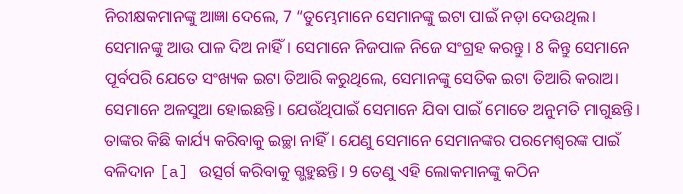ନିରୀକ୍ଷକମାନଙ୍କୁ ଆଜ୍ଞା ଦେଲେ, 7 “ତୁମ୍ଭେମାନେ ସେମାନଙ୍କୁ ଇଟା ପାଇଁ ନଡ଼ା ଦେଉଥିଲ। ସେମାନଙ୍କୁ ଆଉ ପାଳ ଦିଅ ନାହିଁ। ସେମାନେ ନିଜପାଳ ନିଜେ ସଂଗ୍ରହ କରନ୍ତୁ। 8 କିନ୍ତୁ ସେମାନେ ପୂର୍ବପରି ଯେତେ ସଂଖ୍ୟକ ଇଟା ତିଆରି କରୁଥିଲେ, ସେମାନଙ୍କୁ ସେତିକ ଇଟା ତିଆରି କରାଅ। ସେମାନେ ଅଳସୁଆ ହୋଇଛନ୍ତି। ଯେଉଁଥିପାଇଁ ସେମାନେ ଯିବା ପାଇଁ ମୋତେ ଅନୁମତି ମାଗୁଛନ୍ତି। ତାଙ୍କର କିଛି କାର୍ଯ୍ୟ କରିବାକୁ ଇଚ୍ଛା ନାହିଁ। ଯେଣୁ ସେମାନେ ସେମାନଙ୍କର ପରମେଶ୍ୱରଙ୍କ ପାଇଁ ବଳିଦାନ [a] ଉତ୍ସର୍ଗ କରିବାକୁ ଗ୍ଭହୁଛନ୍ତି। 9 ତେଣୁ ଏହି ଲୋକମାନଙ୍କୁ କଠିନ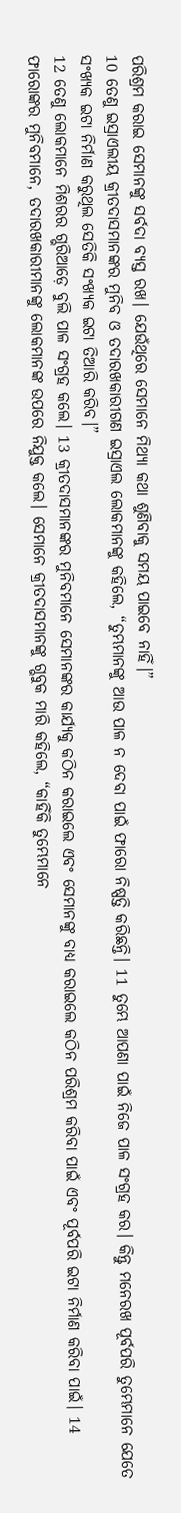ପରିଶ୍ରମ କରାଇ ସେମାନଙ୍କୁ ସର୍ବଦା ବ୍ୟସ୍ତ ରଖ। ଯେଉଁଥିରେ ସେମାନେ ମିଥ୍ୟା କଥା ଶୁଣିବାକୁ ସମୟ ପାଇବେ ନାହିଁ।”
10 ତେଣୁ ଇସ୍ରାଏଲୀୟ କ୍ରୀତଦାସମାନଙ୍କର ମୁନିବ ଓ ତଦାରଖକାରୀଗଣ ଇସ୍ରାଏଲ ଲୋକମାନଙ୍କୁ କହିଲେ, “ତୁମ୍ଭମାନଙ୍କୁ ଆଉ ପାଳ ନ ଦେବା ପାଇଁ ଫାରୋ ନିଷ୍ପତ୍ତି କରିଛନ୍ତି। 11 ତୁମ୍ଭେ ଆପଣା ପାଇଁ ନିଜେ ପାଳ ସଂଗ୍ରହ କର। କିନ୍ତୁ ମନେରଖ ପୂର୍ବପରି ତୁମ୍ଭେମାନେ ଯେତେ ସଂଖ୍ୟକ ଇଟା ନିର୍ମାଣ କରୁଥିଲ ସେତିକି ସଂଖ୍ୟକ ଇଟା ତିଆରି କରିବ।”
12 ତେଣୁ ଲୋକମାନେ ମିଶରର ଗ୍ଭରିଆଡ଼େ ବୁଲି ପାଳ ସଂଗ୍ରହ କଲେ। 13 କ୍ରୀତଦାସମାନଙ୍କର ମୁନିବମାନେ ସେମାନଙ୍କର କାର୍ଯ୍ୟକୁ କଠିନ କରାଇଲେ ଏବଂ ସେମାନଙ୍କୁ ବାଧ୍ୟ କରାଇଲେ କଠିନ ପରିଶ୍ରମ କରିବା ପାଇଁ ଏବଂ ପୂର୍ବପରି ଇଟା ନିର୍ମାଣ କରିବା ପାଇଁ। 14 ଫାରୋଙ୍କର ମୁନିବମାନେ, ତଦାରଖକାରୀମାନଙ୍କୁ ଲୋକମାନଙ୍କ ଉପରେ ନିଯୁକ୍ତ କଲେ। ସେମାନେ କ୍ରୀତଦାସମାନଙ୍କୁ ଗ୍ଭବୁକ ମାରି କହିଲେ, “କାହିଁକି ତୁମ୍ଭେମାନେ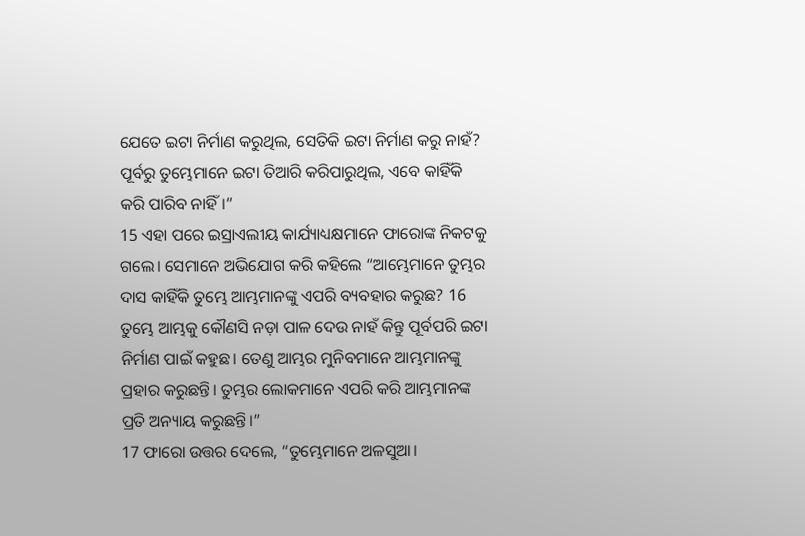ଯେତେ ଇଟା ନିର୍ମାଣ କରୁଥିଲ, ସେତିକି ଇଟା ନିର୍ମାଣ କରୁ ନାହଁ? ପୂର୍ବରୁ ତୁମ୍ଭେମାନେ ଇଟା ତିଆରି କରିପାରୁଥିଲ, ଏବେ କାହିଁକି କରି ପାରିବ ନାହିଁ।”
15 ଏହା ପରେ ଇସ୍ରାଏଲୀୟ କାର୍ଯ୍ୟାଧ୍ୟକ୍ଷମାନେ ଫାରୋଙ୍କ ନିକଟକୁ ଗଲେ। ସେମାନେ ଅଭିଯୋଗ କରି କହିଲେ “ଆମ୍ଭେମାନେ ତୁମ୍ଭର ଦାସ କାହିଁକି ତୁମ୍ଭେ ଆମ୍ଭମାନଙ୍କୁ ଏପରି ବ୍ୟବହାର କରୁଛ? 16 ତୁମ୍ଭେ ଆମ୍ଭକୁ କୌଣସି ନଡ଼ା ପାଳ ଦେଉ ନାହଁ କିନ୍ତୁ ପୂର୍ବପରି ଇଟା ନିର୍ମାଣ ପାଇଁ କହୁଛ। ତେଣୁ ଆମ୍ଭର ମୁନିବମାନେ ଆମ୍ଭମାନଙ୍କୁ ପ୍ରହାର କରୁଛନ୍ତି। ତୁମ୍ଭର ଲୋକମାନେ ଏପରି କରି ଆମ୍ଭମାନଙ୍କ ପ୍ରତି ଅନ୍ୟାୟ କରୁଛନ୍ତି।”
17 ଫାରୋ ଉତ୍ତର ଦେଲେ, “ତୁମ୍ଭେମାନେ ଅଳସୁଆ।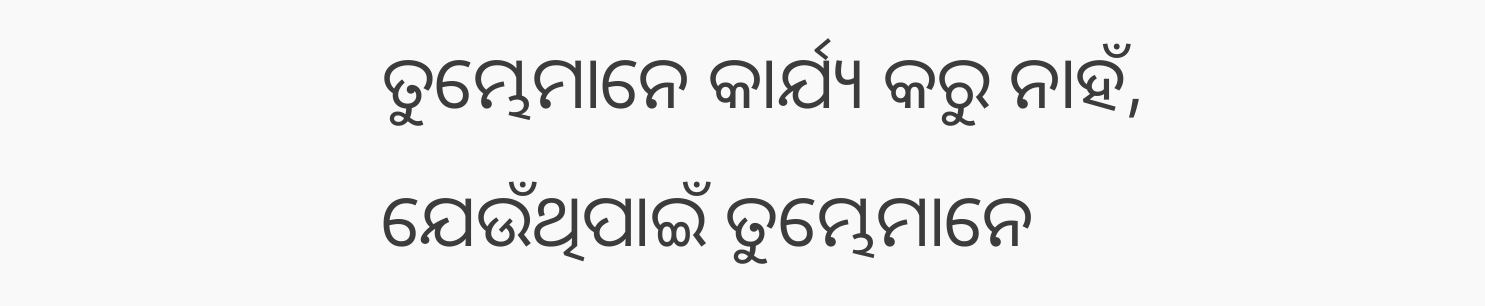ତୁମ୍ଭେମାନେ କାର୍ଯ୍ୟ କରୁ ନାହଁ, ଯେଉଁଥିପାଇଁ ତୁମ୍ଭେମାନେ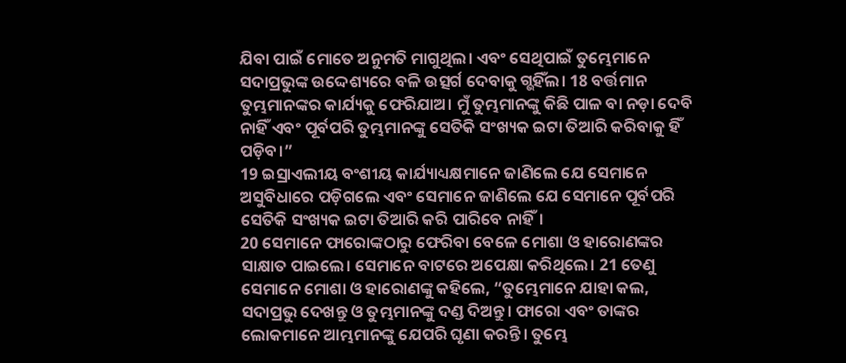ଯିବା ପାଇଁ ମୋତେ ଅନୁମତି ମାଗୁଥିଲ। ଏବଂ ସେଥିପାଇଁ ତୁମ୍ଭେମାନେ ସଦାପ୍ରଭୁଙ୍କ ଉଦ୍ଦେଶ୍ୟରେ ବଳି ଉତ୍ସର୍ଗ ଦେବାକୁ ଗ୍ଭହିଁଲ। 18 ବର୍ତ୍ତମାନ ତୁମ୍ଭମାନଙ୍କର କାର୍ଯ୍ୟକୁ ଫେରିଯାଅ। ମୁଁ ତୁମ୍ଭମାନଙ୍କୁ କିଛି ପାଳ ବା ନଡ଼ା ଦେବି ନାହିଁ ଏବଂ ପୂର୍ବପରି ତୁମ୍ଭମାନଙ୍କୁ ସେତିକି ସଂଖ୍ୟକ ଇଟା ତିଆରି କରିବାକୁ ହିଁ ପଡ଼ିବ।”
19 ଇସ୍ରାଏଲୀୟ ବଂଶୀୟ କାର୍ଯ୍ୟାଧ୍ୟକ୍ଷମାନେ ଜାଣିଲେ ଯେ ସେମାନେ ଅସୁବିଧାରେ ପଡ଼ିଗଲେ ଏବଂ ସେମାନେ ଜାଣିଲେ ଯେ ସେମାନେ ପୂର୍ବପରି ସେତିକି ସଂଖ୍ୟକ ଇଟା ତିଆରି କରି ପାରିବେ ନାହିଁ।
20 ସେମାନେ ଫାରୋଙ୍କଠାରୁ ଫେରିବା ବେଳେ ମୋଶା ଓ ହାରୋଣଙ୍କର ସାକ୍ଷାତ ପାଇଲେ। ସେମାନେ ବାଟରେ ଅପେକ୍ଷା କରିଥିଲେ। 21 ତେଣୁ ସେମାନେ ମୋଶା ଓ ହାରୋଣଙ୍କୁ କହିଲେ, “ତୁମ୍ଭେମାନେ ଯାହା କଲ, ସଦାପ୍ରଭୁ ଦେଖନ୍ତୁ ଓ ତୁମ୍ଭମାନଙ୍କୁ ଦଣ୍ଡ ଦିଅନ୍ତୁ। ଫାରୋ ଏବଂ ତାଙ୍କର ଲୋକମାନେ ଆମ୍ଭମାନଙ୍କୁ ଯେପରି ଘୃଣା କରନ୍ତି। ତୁମ୍ଭେ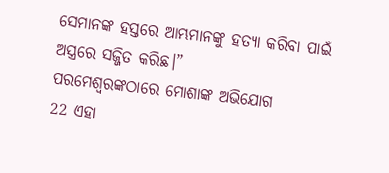ସେମାନଙ୍କ ହସ୍ତରେ ଆମ୍ଭମାନଙ୍କୁ ହତ୍ୟା କରିବା ପାଇଁ ଅସ୍ତ୍ରରେ ସଜ୍ଜିତ କରିଛ।”
ପରମେଶ୍ୱରଙ୍କଠାରେ ମୋଶାଙ୍କ ଅଭିଯୋଗ
22 ଏହା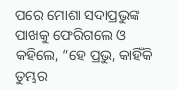ପରେ ମୋଶା ସଦାପ୍ରଭୁଙ୍କ ପାଖକୁ ଫେରିଗଲେ ଓ କହିଲେ, “ହେ ପ୍ରଭୁ, କାହିଁକି ତୁମ୍ଭର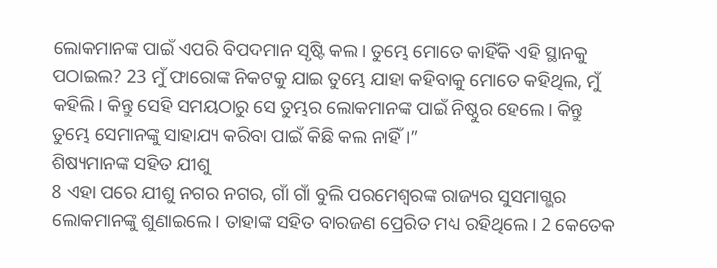ଲୋକମାନଙ୍କ ପାଇଁ ଏପରି ବିପଦମାନ ସୃଷ୍ଟି କଲ। ତୁମ୍ଭେ ମୋତେ କାହିଁକି ଏହି ସ୍ଥାନକୁ ପଠାଇଲ? 23 ମୁଁ ଫାରୋଙ୍କ ନିକଟକୁ ଯାଇ ତୁମ୍ଭେ ଯାହା କହିବାକୁ ମୋତେ କହିଥିଲ, ମୁଁ କହିଲି। କିନ୍ତୁ ସେହି ସମୟଠାରୁ ସେ ତୁମ୍ଭର ଲୋକମାନଙ୍କ ପାଇଁ ନିଷ୍ଠୁର ହେଲେ। କିନ୍ତୁ ତୁମ୍ଭେ ସେମାନଙ୍କୁ ସାହାଯ୍ୟ କରିବା ପାଇଁ କିଛି କଲ ନାହିଁ।”
ଶିଷ୍ୟମାନଙ୍କ ସହିତ ଯୀଶୁ
8 ଏହା ପରେ ଯୀଶୁ ନଗର ନଗର, ଗାଁ ଗାଁ ବୁଲି ପରମେଶ୍ୱରଙ୍କ ରାଜ୍ୟର ସୁସମାଗ୍ଭର ଲୋକମାନଙ୍କୁ ଶୁଣାଇଲେ। ତାହାଙ୍କ ସହିତ ବାରଜଣ ପ୍ରେରିତ ମଧ୍ୟ ରହିଥିଲେ। 2 କେତେକ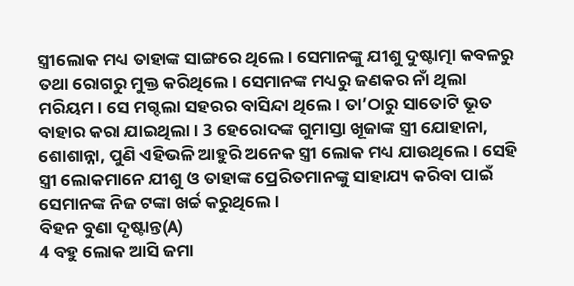ସ୍ତ୍ରୀଲୋକ ମଧ୍ୟ ତାହାଙ୍କ ସାଙ୍ଗରେ ଥିଲେ। ସେମାନଙ୍କୁ ଯୀଶୁ ଦୁଷ୍ଟାତ୍ମା କବଳରୁ ତଥା ରୋଗରୁ ମୁକ୍ତ କରିଥିଲେ। ସେମାନଙ୍କ ମଧ୍ୟରୁ ଜଣକର ନାଁ ଥିଲା ମରିୟମ। ସେ ମଗ୍ଦଲା ସହରର ବାସିନ୍ଦା ଥିଲେ। ତା’ଠାରୁ ସାତୋଟି ଭୂତ ବାହାର କରା ଯାଇଥିଲା। 3 ହେରୋଦଙ୍କ ଗୁମାସ୍ତା ଖୂଜାଙ୍କ ସ୍ତ୍ରୀ ଯୋହାନା, ଶୋଶାନ୍ନା, ପୁଣି ଏହିଭଳି ଆହୁରି ଅନେକ ସ୍ତ୍ରୀ ଲୋକ ମଧ୍ୟ ଯାଉଥିଲେ। ସେହି ସ୍ତ୍ରୀ ଲୋକମାନେ ଯୀଶୁ ଓ ତାହାଙ୍କ ପ୍ରେରିତମାନଙ୍କୁ ସାହାଯ୍ୟ କରିବା ପାଇଁ ସେମାନଙ୍କ ନିଜ ଟଙ୍କା ଖର୍ଚ୍ଚ କରୁଥିଲେ।
ବିହନ ବୁଣା ଦୃଷ୍ଟାନ୍ତ(A)
4 ବହୁ ଲୋକ ଆସି ଜମା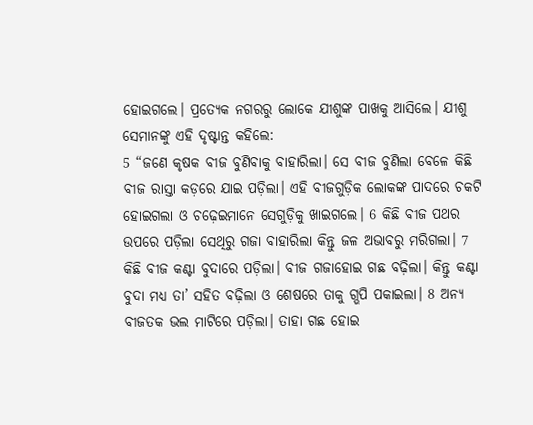ହୋଇଗଲେ। ପ୍ରତ୍ୟେକ ନଗରରୁ ଲୋକେ ଯୀଶୁଙ୍କ ପାଖକୁ ଆସିଲେ। ଯୀଶୁ ସେମାନଙ୍କୁ ଏହି ଦୃଷ୍ଟାନ୍ତ କହିଲେ:
5 “ଜଣେ କୃଷକ ବୀଜ ବୁଣିବାକୁ ବାହାରିଲା। ସେ ବୀଜ ବୁଣିଲା ବେଳେ କିଛି ବୀଜ ରାସ୍ତା କଡ଼ରେ ଯାଇ ପଡ଼ିଲା। ଏହି ବୀଜଗୁଡ଼ିକ ଲୋକଙ୍କ ପାଦରେ ଚକଟି ହୋଇଗଲା ଓ ଚଢ଼େଇମାନେ ସେଗୁଡ଼ିକୁ ଖାଇଗଲେ। 6 କିଛି ବୀଜ ପଥର ଉପରେ ପଡ଼ିଲା ସେଥିରୁ ଗଜା ବାହାରିଲା କିନ୍ତୁ ଜଳ ଅଭାବରୁ ମରିଗଲା। 7 କିଛି ବୀଜ କଣ୍ଟା ବୁଦାରେ ପଡ଼ିଲା। ବୀଜ ଗଜାହୋଇ ଗଛ ବଢ଼ିଲା। କିନ୍ତୁ କଣ୍ଟା ବୁଦା ମଧ୍ୟ ତା’ ସହିତ ବଢ଼ିଲା ଓ ଶେଷରେ ତାକୁ ଗ୍ଭପି ପକାଇଲା। 8 ଅନ୍ୟ ବୀଜତକ ଭଲ ମାଟିରେ ପଡ଼ିଲା। ତାହା ଗଛ ହୋଇ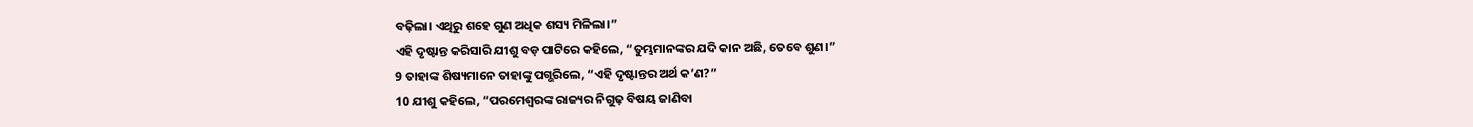ବଢ଼ିଲା। ଏଥିରୁ ଶହେ ଗୁଣ ଅଧିକ ଶସ୍ୟ ମିଳିଲା।”
ଏହି ଦୃଷ୍ଟାନ୍ତ କରିସାରି ଯୀଶୁ ବଡ଼ ପାଟିରେ କହିଲେ, “ତୁମ୍ଭମାନଙ୍କର ଯଦି କାନ ଅଛି, ତେବେ ଶୁଣ।”
9 ତାହାଙ୍କ ଶିଷ୍ୟମାନେ ତାହାଙ୍କୁ ପଗ୍ଭରିଲେ, “ଏହି ଦୃଷ୍ଟାନ୍ତର ଅର୍ଥ କ’ଣ?”
10 ଯୀଶୁ କହିଲେ, “ପରମେଶ୍ୱରଙ୍କ ରାଜ୍ୟର ନିଗୁଢ଼ ବିଷୟ ଜାଣିବା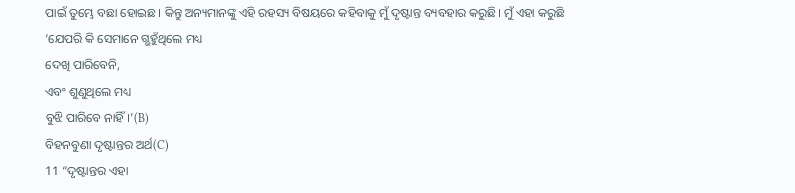ପାଇଁ ତୁମ୍ଭେ ବଛା ହୋଇଛ। କିନ୍ତୁ ଅନ୍ୟମାନଙ୍କୁ ଏହି ରହସ୍ୟ ବିଷୟରେ କହିବାକୁ ମୁଁ ଦୃଷ୍ଟାନ୍ତ ବ୍ୟବହାର କରୁଛି। ମୁଁ ଏହା କରୁଛି
‘ଯେପରି କି ସେମାନେ ଗ୍ଭହୁଁଥିଲେ ମଧ୍ୟ
ଦେଖି ପାରିବେନି,
ଏବଂ ଶୁଣୁଥିଲେ ମଧ୍ୟ
ବୁଝି ପାରିବେ ନାହିଁ।’(B)
ବିହନବୁଣା ଦୃଷ୍ଟାନ୍ତର ଅର୍ଥ(C)
11 “ଦୃଷ୍ଟାନ୍ତର ଏହା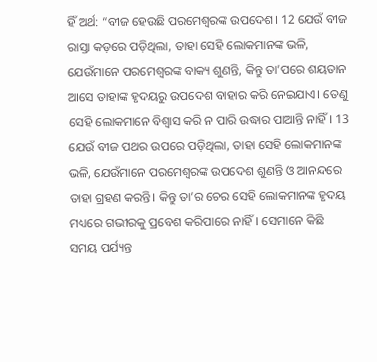ହିଁ ଅର୍ଥ: “ବୀଜ ହେଉଛି ପରମେଶ୍ୱରଙ୍କ ଉପଦେଶ। 12 ଯେଉଁ ବୀଜ ରାସ୍ତା କଡ଼ରେ ପଡ଼ିଥିଲା, ତାହା ସେହି ଲୋକମାନଙ୍କ ଭଳି, ଯେଉଁମାନେ ପରମେଶ୍ୱରଙ୍କ ବାକ୍ୟ ଶୁଣନ୍ତି, କିନ୍ତୁ ତା’ପରେ ଶୟତାନ ଆସେ ତାହାଙ୍କ ହୃଦୟରୁ ଉପଦେଶ ବାହାର କରି ନେଇଯାଏ। ତେଣୁ ସେହି ଲୋକମାନେ ବିଶ୍ୱାସ କରି ନ ପାରି ଉଦ୍ଧାର ପାଆନ୍ତି ନାହିଁ। 13 ଯେଉଁ ବୀଜ ପଥର ଉପରେ ପଡ଼ିଥିଲା, ତାହା ସେହି ଲୋକମାନଙ୍କ ଭଳି, ଯେଉଁମାନେ ପରମେଶ୍ୱରଙ୍କ ଉପଦେଶ ଶୁଣନ୍ତି ଓ ଆନନ୍ଦରେ ତାହା ଗ୍ରହଣ କରନ୍ତି। କିନ୍ତୁ ତା’ର ଚେର ସେହି ଲୋକମାନଙ୍କ ହୃଦୟ ମଧ୍ୟରେ ଗଭୀରକୁ ପ୍ରବେଶ କରିପାରେ ନାହିଁ। ସେମାନେ କିଛି ସମୟ ପର୍ଯ୍ୟନ୍ତ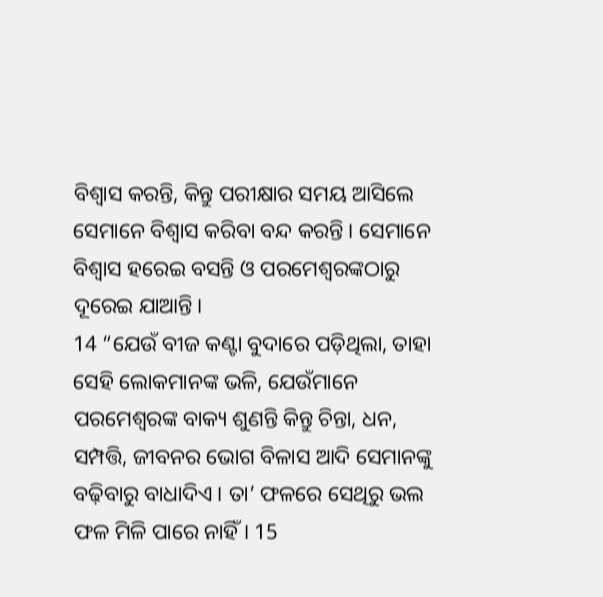ବିଶ୍ୱାସ କରନ୍ତି, କିନ୍ତୁ ପରୀକ୍ଷାର ସମୟ ଆସିଲେ ସେମାନେ ବିଶ୍ୱାସ କରିବା ବନ୍ଦ କରନ୍ତି। ସେମାନେ ବିଶ୍ୱାସ ହରେଇ ବସନ୍ତି ଓ ପରମେଶ୍ୱରଙ୍କଠାରୁ ଦୂରେଇ ଯାଆନ୍ତି।
14 “ଯେଉଁ ବୀଜ କଣ୍ଟା ବୁଦାରେ ପଡ଼ିଥିଲା, ତାହା ସେହି ଲୋକମାନଙ୍କ ଭଳି, ଯେଉଁମାନେ ପରମେଶ୍ୱରଙ୍କ ବାକ୍ୟ ଶୁଣନ୍ତି କିନ୍ତୁ ଚିନ୍ତା, ଧନ, ସମ୍ପତ୍ତି, ଜୀବନର ଭୋଗ ବିଳାସ ଆଦି ସେମାନଙ୍କୁ ବଢ଼ିବାରୁ ବାଧାଦିଏ। ତା’ ଫଳରେ ସେଥିରୁ ଭଲ ଫଳ ମିଳି ପାରେ ନାହିଁ। 15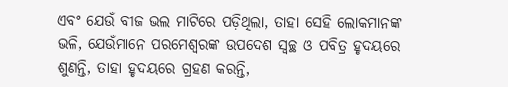ଏବଂ ଯେଉଁ ବୀଜ ଭଲ ମାଟିରେ ପଡ଼ିଥିଲା, ତାହା ସେହି ଲୋକମାନଙ୍କ ଭଳି, ଯେଉଁମାନେ ପରମେଶ୍ୱରଙ୍କ ଉପଦେଶ ସ୍ୱଚ୍ଛ ଓ ପବିତ୍ର ହୃଦୟରେ ଶୁଣନ୍ତି, ତାହା ହୃଦୟରେ ଗ୍ରହଣ କରନ୍ତି,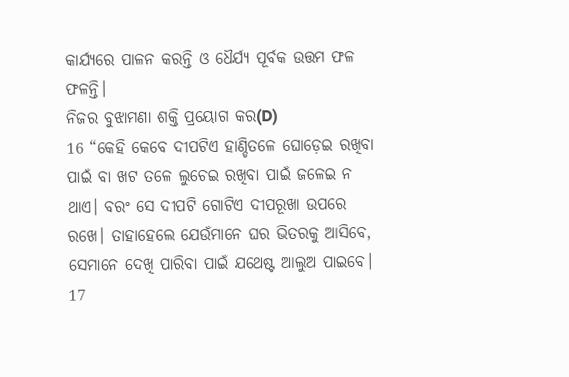କାର୍ଯ୍ୟରେ ପାଳନ କରନ୍ତି ଓ ଧୈର୍ଯ୍ୟ ପୂର୍ବକ ଉତ୍ତମ ଫଳ ଫଳନ୍ତି।
ନିଜର ବୁଝାମଣା ଶକ୍ତି ପ୍ରୟୋଗ କର(D)
16 “କେହି କେବେ ଦୀପଟିଏ ହାଣ୍ଡିତଳେ ଘୋଡ଼େଇ ରଖିବା ପାଇଁ ବା ଖଟ ତଳେ ଲୁଚେଇ ରଖିବା ପାଇଁ ଜଳେଇ ନ ଥାଏ। ବରଂ ସେ ଦୀପଟି ଗୋଟିଏ ଦୀପରୂଖା ଉପରେ ରଖେ। ତାହାହେଲେ ଯେଉଁମାନେ ଘର ଭିତରକୁ ଆସିବେ, ସେମାନେ ଦେଖି ପାରିବା ପାଇଁ ଯଥେଷ୍ଟ ଆଲୁଅ ପାଇବେ। 17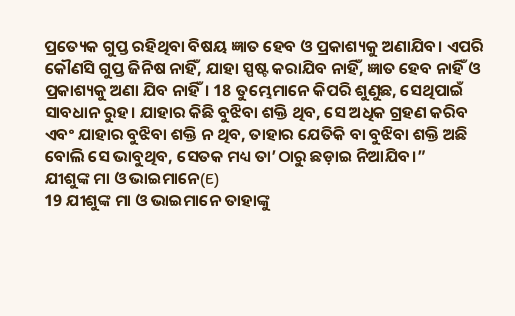ପ୍ରତ୍ୟେକ ଗୁପ୍ତ ରହିଥିବା ବିଷୟ ଜ୍ଞାତ ହେବ ଓ ପ୍ରକାଶ୍ୟକୁ ଅଣାଯିବ। ଏପରି କୌଣସି ଗୁପ୍ତ ଜିନିଷ ନାହିଁ, ଯାହା ସ୍ପଷ୍ଟ କରାଯିବ ନାହିଁ, ଜ୍ଞାତ ହେବ ନାହିଁ ଓ ପ୍ରକାଶ୍ୟକୁ ଅଣା ଯିବ ନାହିଁ। 18 ତୁମ୍ଭେମାନେ କିପରି ଶୁଣୁଛ, ସେଥିପାଇଁ ସାବଧାନ ରୁହ। ଯାହାର କିଛି ବୁଝିବା ଶକ୍ତି ଥିବ, ସେ ଅଧିକ ଗ୍ରହଣ କରିବ ଏବଂ ଯାହାର ବୁଝିବା ଶକ୍ତି ନ ଥିବ, ତାହାର ଯେତିକି ବା ବୁଝିବା ଶକ୍ତି ଅଛି ବୋଲି ସେ ଭାବୁଥିବ, ସେତକ ମଧ୍ୟ ତା’ଠାରୁ ଛଡ଼ାଇ ନିଆଯିବ।”
ଯୀଶୁଙ୍କ ମା ଓ ଭାଇମାନେ(E)
19 ଯୀଶୁଙ୍କ ମା ଓ ଭାଇମାନେ ତାହାଙ୍କୁ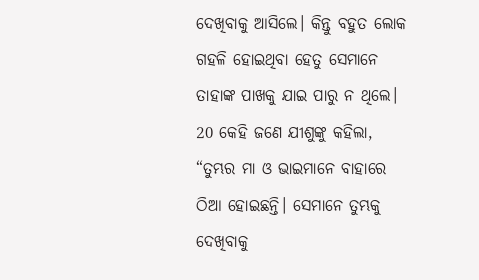ଦେଖିବାକୁ ଆସିଲେ। କିନ୍ତୁ ବହୁତ ଲୋକ ଗହଳି ହୋଇଥିବା ହେତୁ ସେମାନେ ତାହାଙ୍କ ପାଖକୁ ଯାଇ ପାରୁ ନ ଥିଲେ। 20 କେହି ଜଣେ ଯୀଶୁଙ୍କୁ କହିଲା, “ତୁମ୍ଭର ମା ଓ ଭାଇମାନେ ବାହାରେ ଠିଆ ହୋଇଛନ୍ତି। ସେମାନେ ତୁମ୍ଭକୁ ଦେଖିବାକୁ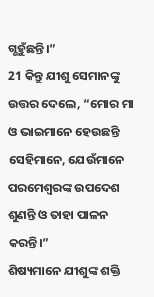ଗ୍ଭହୁଁଛନ୍ତି।”
21 କିନ୍ତୁ ଯୀଶୁ ସେମାନଙ୍କୁ ଉତ୍ତର ଦେଲେ, “ମୋର ମା ଓ ଭାଇମାନେ ହେଉଛନ୍ତି ସେହିମାନେ, ଯେଉଁମାନେ ପରମେଶ୍ୱରଙ୍କ ଉପଦେଶ ଶୁଣନ୍ତି ଓ ତାହା ପାଳନ କରନ୍ତି।”
ଶିଷ୍ୟମାନେ ଯୀଶୁଙ୍କ ଶକ୍ତି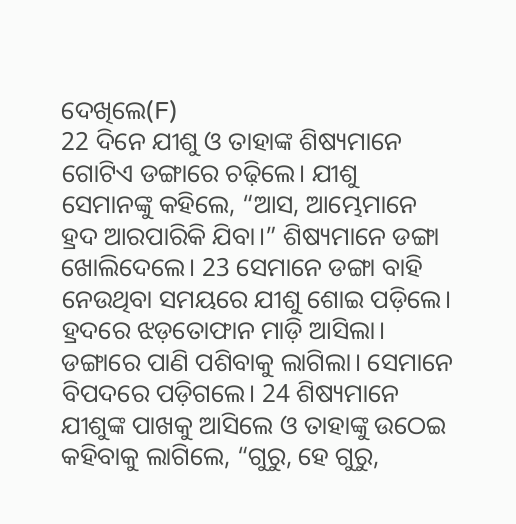ଦେଖିଲେ(F)
22 ଦିନେ ଯୀଶୁ ଓ ତାହାଙ୍କ ଶିଷ୍ୟମାନେ ଗୋଟିଏ ଡଙ୍ଗାରେ ଚଢ଼ିଲେ। ଯୀଶୁ ସେମାନଙ୍କୁ କହିଲେ, “ଆସ, ଆମ୍ଭେମାନେ ହ୍ରଦ ଆରପାରିକି ଯିବା।” ଶିଷ୍ୟମାନେ ଡଙ୍ଗା ଖୋଲିଦେଲେ। 23 ସେମାନେ ଡଙ୍ଗା ବାହି ନେଉଥିବା ସମୟରେ ଯୀଶୁ ଶୋଇ ପଡ଼ିଲେ। ହ୍ରଦରେ ଝଡ଼ତୋଫାନ ମାଡ଼ି ଆସିଲା। ଡଙ୍ଗାରେ ପାଣି ପଶିବାକୁ ଲାଗିଲା। ସେମାନେ ବିପଦରେ ପଡ଼ିଗଲେ। 24 ଶିଷ୍ୟମାନେ ଯୀଶୁଙ୍କ ପାଖକୁ ଆସିଲେ ଓ ତାହାଙ୍କୁ ଉଠେଇ କହିବାକୁ ଲାଗିଲେ, “ଗୁରୁ, ହେ ଗୁରୁ,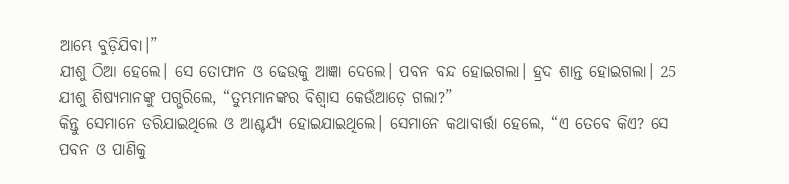ଆମ୍ଭେ ବୁଡ଼ିଯିବା।”
ଯୀଶୁ ଠିଆ ହେଲେ। ସେ ତୋଫାନ ଓ ଢେଉକୁ ଆଜ୍ଞା ଦେଲେ। ପବନ ବନ୍ଦ ହୋଇଗଲା। ହ୍ରଦ ଶାନ୍ତ ହୋଇଗଲା। 25 ଯୀଶୁ ଶିଷ୍ୟମାନଙ୍କୁ ପଗ୍ଭରିଲେ, “ତୁମ୍ଭମାନଙ୍କର ବିଶ୍ୱାସ କେଉଁଆଡ଼େ ଗଲା?”
କିନ୍ତୁ ସେମାନେ ଡରିଯାଇଥିଲେ ଓ ଆଶ୍ଚର୍ଯ୍ୟ ହୋଇଯାଇଥିଲେ। ସେମାନେ କଥାବାର୍ତ୍ତା ହେଲେ, “ଏ ତେବେ କିଏ? ସେ ପବନ ଓ ପାଣିକୁ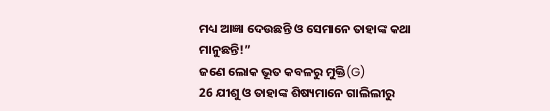ମଧ୍ୟ ଆଜ୍ଞା ଦେଉଛନ୍ତି ଓ ସେମାନେ ତାହାଙ୍କ କଥା ମାନୁଛନ୍ତି!”
ଜଣେ ଲୋକ ଭୂତ କବଳରୁ ମୁକ୍ତି(G)
26 ଯୀଶୁ ଓ ତାହାଙ୍କ ଶିଷ୍ୟମାନେ ଗାଲିଲୀରୁ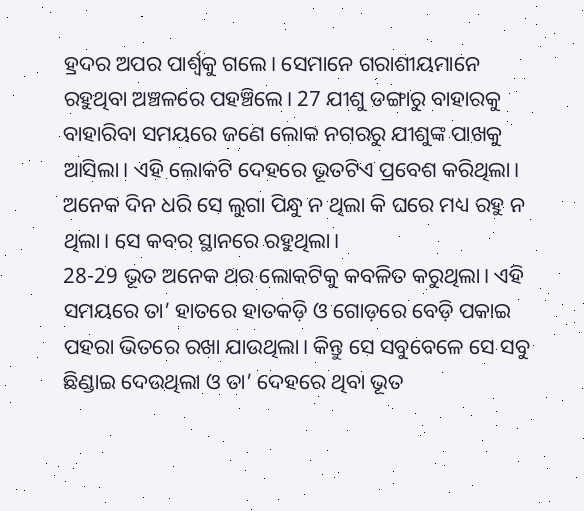ହ୍ରଦର ଅପର ପାର୍ଶ୍ୱକୁ ଗଲେ। ସେମାନେ ଗରାଶୀୟମାନେ ରହୁଥିବା ଅଞ୍ଚଳରେ ପହଞ୍ଚିଲେ। 27 ଯୀଶୁ ଡଙ୍ଗାରୁ ବାହାରକୁ ବାହାରିବା ସମୟରେ ଜଣେ ଲୋକ ନଗରରୁ ଯୀଶୁଙ୍କ ପାଖକୁ ଆସିଲା। ଏହି ଲୋକଟି ଦେହରେ ଭୂତଟିଏ ପ୍ରବେଶ କରିଥିଲା। ଅନେକ ଦିନ ଧରି ସେ ଲୁଗା ପିନ୍ଧୁ ନ ଥିଲା କି ଘରେ ମଧ୍ୟ ରହୁ ନ ଥିଲା। ସେ କବର ସ୍ଥାନରେ ରହୁଥିଲା।
28-29 ଭୂତ ଅନେକ ଥର ଲୋକଟିକୁ କବଳିତ କରୁଥିଲା। ଏହି ସମୟରେ ତା’ ହାତରେ ହାତକଡ଼ି ଓ ଗୋଡ଼ରେ ବେଡ଼ି ପକାଇ ପହରା ଭିତରେ ରଖା ଯାଉଥିଲା। କିନ୍ତୁ ସେ ସବୁବେଳେ ସେ ସବୁ ଛିଣ୍ଡାଇ ଦେଉଥିଲା ଓ ତା’ ଦେହରେ ଥିବା ଭୂତ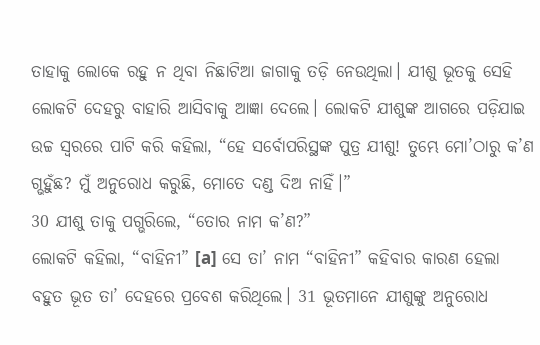ତାହାକୁ ଲୋକେ ରହୁ ନ ଥିବା ନିଛାଟିଆ ଜାଗାକୁ ତଡ଼ି ନେଉଥିଲା। ଯୀଶୁ ଭୂତକୁ ସେହି ଲୋକଟି ଦେହରୁ ବାହାରି ଆସିବାକୁ ଆଜ୍ଞା ଦେଲେ। ଲୋକଟି ଯୀଶୁଙ୍କ ଆଗରେ ପଡ଼ିଯାଇ ଉଚ୍ଚ ସ୍ୱରରେ ପାଟି କରି କହିଲା, “ହେ ସର୍ବୋପରିସ୍ଥଙ୍କ ପୁତ୍ର ଯୀଶୁ! ତୁମ୍ଭେ ମୋ’ଠାରୁ କ’ଣ ଗ୍ଭହୁଁଛ? ମୁଁ ଅନୁରୋଧ କରୁଛି, ମୋତେ ଦଣ୍ଡ ଦିଅ ନାହିଁ।”
30 ଯୀଶୁ ତାକୁ ପଗ୍ଭରିଲେ, “ତୋର ନାମ କ’ଣ?”
ଲୋକଟି କହିଲା, “ବାହିନୀ” [a] ସେ ତା’ ନାମ “ବାହିନୀ” କହିବାର କାରଣ ହେଲା ବହୁତ ଭୂତ ତା’ ଦେହରେ ପ୍ରବେଶ କରିଥିଲେ। 31 ଭୂତମାନେ ଯୀଶୁଙ୍କୁ ଅନୁରୋଧ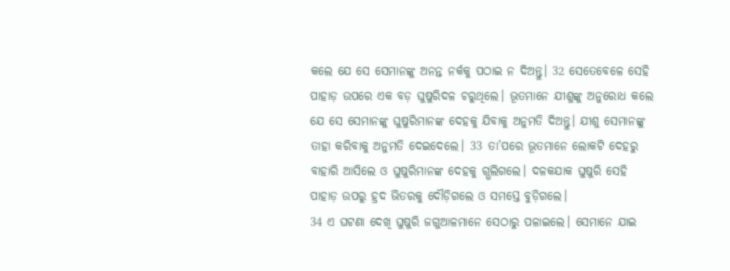କଲେ ଯେ ସେ ସେମାନଙ୍କୁ ଅନନ୍ତ ନର୍କକୁ ପଠାଇ ନ ଦିଅନ୍ତୁ। 32 ସେତେବେଳେ ସେହି ପାହାଡ଼ ଉପରେ ଏକ ବଡ଼ ଘୁଷୁରିଦଳ ଚରୁଥିଲେ। ଭୂତମାନେ ଯୀଶୁଙ୍କୁ ଅନୁରୋଧ କଲେ ଯେ ସେ ସେମାନଙ୍କୁ ଘୁଷୁରିମାନଙ୍କ ଦେହକୁ ଯିବାକୁ ଅନୁମତି ଦିଅନ୍ତୁ। ଯୀଶୁ ସେମାନଙ୍କୁ ତାହା କରିବାକୁ ଅନୁମତି ଦେଇଦେଲେ। 33 ତା’ପରେ ଭୂତମାନେ ଲୋକଟି ଦେହରୁ ବାହାରି ଆସିଲେ ଓ ଘୁଷୁରିମାନଙ୍କ ଦେହକୁ ଗ୍ଭଲିଗଲେ। ଦଳକଯାକ ଘୁଷୁରି ସେହି ପାହାଡ଼ ଉପରୁ ହ୍ରଦ ଭିତରକୁ ଦୌଡ଼ିଗଲେ ଓ ସମସ୍ତେ ବୁଡ଼ିଗଲେ।
34 ଏ ଘଟଣା ଦେଖି ଘୁଷୁରି ଜଗୁଆଳମାନେ ସେଠାରୁ ପଳାଇଲେ। ସେମାନେ ଯାଇ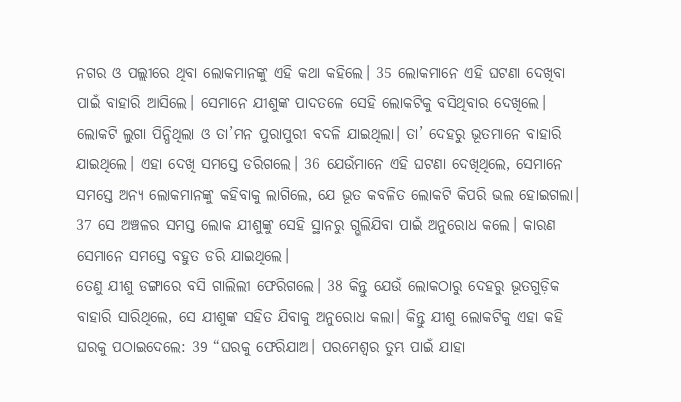ନଗର ଓ ପଲ୍ଲୀରେ ଥିବା ଲୋକମାନଙ୍କୁ ଏହି କଥା କହିଲେ। 35 ଲୋକମାନେ ଏହି ଘଟଣା ଦେଖିବା ପାଇଁ ବାହାରି ଆସିଲେ। ସେମାନେ ଯୀଶୁଙ୍କ ପାଦତଳେ ସେହି ଲୋକଟିକୁ ବସିଥିବାର ଦେଖିଲେ। ଲୋକଟି ଲୁଗା ପିନ୍ଧିଥିଲା ଓ ତା’ମନ ପୁରାପୁରୀ ବଦଳି ଯାଇଥିଲା। ତା’ ଦେହରୁ ଭୂତମାନେ ବାହାରି ଯାଇଥିଲେ। ଏହା ଦେଖି ସମସ୍ତେ ଡରିଗଲେ। 36 ଯେଉଁମାନେ ଏହି ଘଟଣା ଦେଖିଥିଲେ, ସେମାନେ ସମସ୍ତେ ଅନ୍ୟ ଲୋକମାନଙ୍କୁ କହିବାକୁ ଲାଗିଲେ, ଯେ ଭୂତ କବଳିତ ଲୋକଟି କିପରି ଭଲ ହୋଇଗଲା। 37 ସେ ଅଞ୍ଚଳର ସମସ୍ତ ଲୋକ ଯୀଶୁଙ୍କୁ ସେହି ସ୍ଥାନରୁ ଗ୍ଭଲିଯିବା ପାଇଁ ଅନୁରୋଧ କଲେ। କାରଣ ସେମାନେ ସମସ୍ତେ ବହୁତ ଡରି ଯାଇଥିଲେ।
ତେଣୁ ଯୀଶୁ ଡଙ୍ଗାରେ ବସି ଗାଲିଲୀ ଫେରିଗଲେ। 38 କିନ୍ତୁ ଯେଉଁ ଲୋକଠାରୁ ଦେହରୁ ଭୂତଗୁଡ଼ିକ ବାହାରି ସାରିଥିଲେ, ସେ ଯୀଶୁଙ୍କ ସହିତ ଯିବାକୁ ଅନୁରୋଧ କଲା। କିନ୍ତୁ ଯୀଶୁ ଲୋକଟିକୁ ଏହା କହି ଘରକୁ ପଠାଇଦେଲେ: 39 “ଘରକୁ ଫେରିଯାଅ। ପରମେଶ୍ୱର ତୁମ୍ଭ ପାଇଁ ଯାହା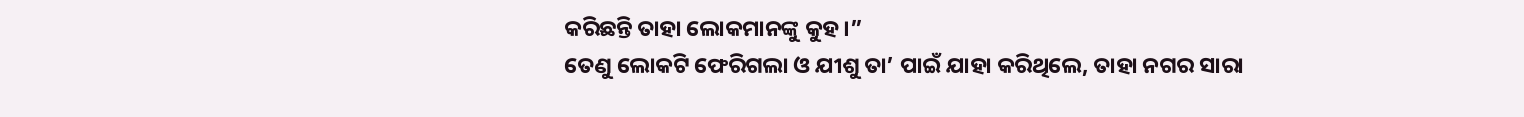କରିଛନ୍ତି ତାହା ଲୋକମାନଙ୍କୁ କୁହ।”
ତେଣୁ ଲୋକଟି ଫେରିଗଲା ଓ ଯୀଶୁ ତା’ ପାଇଁ ଯାହା କରିଥିଲେ, ତାହା ନଗର ସାରା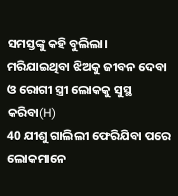ସମସ୍ତଙ୍କୁ କହି ବୁଲିଲା।
ମରିଯାଇଥିବା ଝିଅକୁ ଜୀବନ ଦେବା ଓ ରୋଗୀ ସ୍ତ୍ରୀ ଲୋକକୁ ସୁସ୍ଥ କରିବା(H)
40 ଯୀଶୁ ଗାଲିଲୀ ଫେରିଯିବା ପରେ ଲୋକମାନେ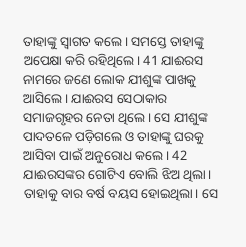ତାହାଙ୍କୁ ସ୍ୱାଗତ କଲେ। ସମସ୍ତେ ତାହାଙ୍କୁ ଅପେକ୍ଷା କରି ରହିଥିଲେ। 41 ଯାଈରସ ନାମରେ ଜଣେ ଲୋକ ଯୀଶୁଙ୍କ ପାଖକୁ ଆସିଲେ। ଯାଈରସ ସେଠାକାର ସମାଜଗୃହର ନେତା ଥିଲେ। ସେ ଯୀଶୁଙ୍କ ପାଦତଳେ ପଡ଼ିଗଲେ ଓ ତାହାଙ୍କୁ ଘରକୁ ଆସିବା ପାଇଁ ଅନୁରୋଧ କଲେ। 42 ଯାଈରସଙ୍କର ଗୋଟିଏ ବୋଲି ଝିଅ ଥିଲା। ତାହାକୁ ବାର ବର୍ଷ ବୟସ ହୋଇଥିଲା। ସେ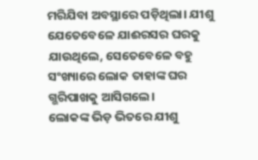ମରିଯିବା ଅବସ୍ଥାରେ ପଡ଼ିଥିଲା। ଯୀଶୁ ଯେତେବେଳେ ଯାଈରସର ଘରକୁ ଯାଉଥିଲେ, ସେତେବେଳେ ବହୁ ସଂଖ୍ୟାରେ ଲୋକ ତାହାଙ୍କ ଘର ଗ୍ଭରିପାଖକୁ ଆସିଗଲେ।
ଲୋକଙ୍କ ଭିଡ଼ ଭିତରେ ଯୀଶୁ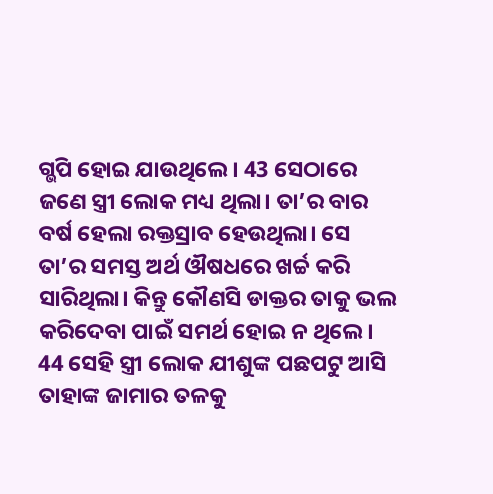ଗ୍ଭପି ହୋଇ ଯାଉଥିଲେ। 43 ସେଠାରେ ଜଣେ ସ୍ତ୍ରୀ ଲୋକ ମଧ୍ୟ ଥିଲା। ତା’ର ବାର ବର୍ଷ ହେଲା ରକ୍ତସ୍ରାବ ହେଉଥିଲା। ସେ ତା’ର ସମସ୍ତ ଅର୍ଥ ଔଷଧରେ ଖର୍ଚ୍ଚ କରି ସାରିଥିଲା। କିନ୍ତୁ କୌଣସି ଡାକ୍ତର ତାକୁ ଭଲ କରିଦେବା ପାଇଁ ସମର୍ଥ ହୋଇ ନ ଥିଲେ। 44 ସେହି ସ୍ତ୍ରୀ ଲୋକ ଯୀଶୁଙ୍କ ପଛପଟୁ ଆସି ତାହାଙ୍କ ଜାମାର ତଳକୁ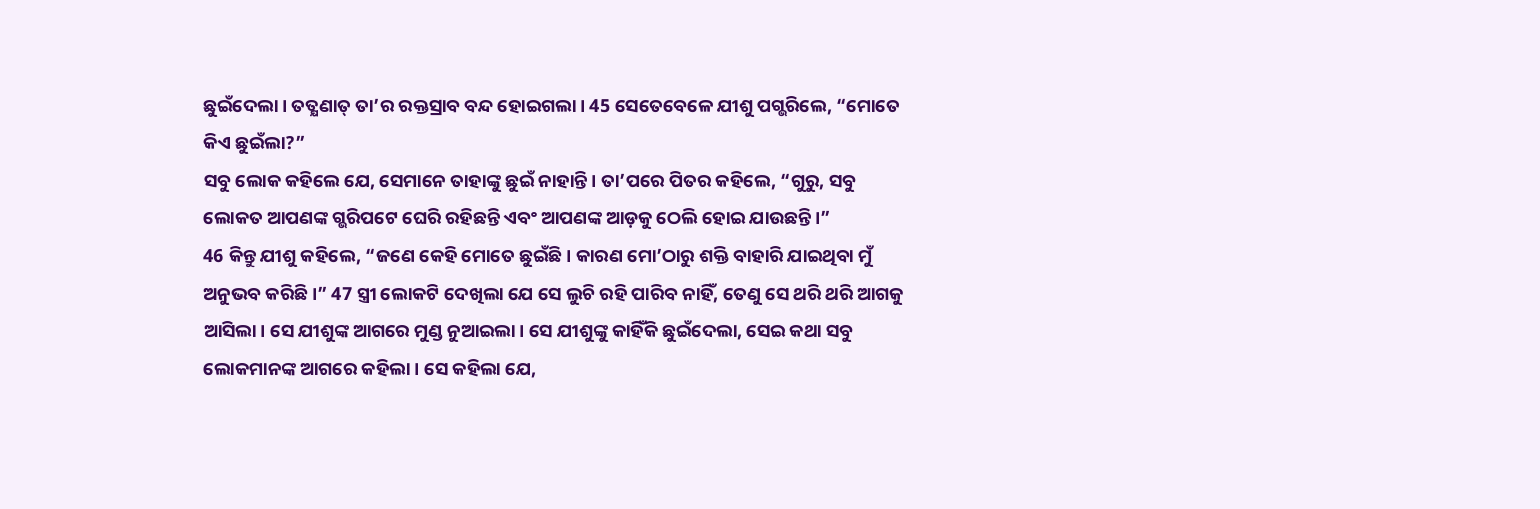ଛୁଇଁଦେଲା। ତତ୍କ୍ଷଣାତ୍ ତା’ର ରକ୍ତସ୍ରାବ ବନ୍ଦ ହୋଇଗଲା। 45 ସେତେବେଳେ ଯୀଶୁ ପଗ୍ଭରିଲେ, “ମୋତେ କିଏ ଛୁଇଁଲା?”
ସବୁ ଲୋକ କହିଲେ ଯେ, ସେମାନେ ତାହାଙ୍କୁ ଛୁଇଁ ନାହାନ୍ତି। ତା’ପରେ ପିତର କହିଲେ, “ଗୁରୁ, ସବୁ ଲୋକତ ଆପଣଙ୍କ ଗ୍ଭରିପଟେ ଘେରି ରହିଛନ୍ତି ଏବଂ ଆପଣଙ୍କ ଆଡ଼କୁ ଠେଲି ହୋଇ ଯାଉଛନ୍ତି।”
46 କିନ୍ତୁ ଯୀଶୁ କହିଲେ, “ଜଣେ କେହି ମୋତେ ଛୁଇଁଛି। କାରଣ ମୋ’ଠାରୁ ଶକ୍ତି ବାହାରି ଯାଇଥିବା ମୁଁ ଅନୁଭବ କରିଛି।” 47 ସ୍ତ୍ରୀ ଲୋକଟି ଦେଖିଲା ଯେ ସେ ଲୁଚି ରହି ପାରିବ ନାହିଁ, ତେଣୁ ସେ ଥରି ଥରି ଆଗକୁ ଆସିଲା। ସେ ଯୀଶୁଙ୍କ ଆଗରେ ମୁଣ୍ଡ ନୁଆଇଲା। ସେ ଯୀଶୁଙ୍କୁ କାହିଁକି ଛୁଇଁଦେଲା, ସେଇ କଥା ସବୁ ଲୋକମାନଙ୍କ ଆଗରେ କହିଲା। ସେ କହିଲା ଯେ,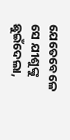ଯେତେବେଳେ ସେ ଯୀଶୁଙ୍କୁ ଛୁଇଁଦେଲା,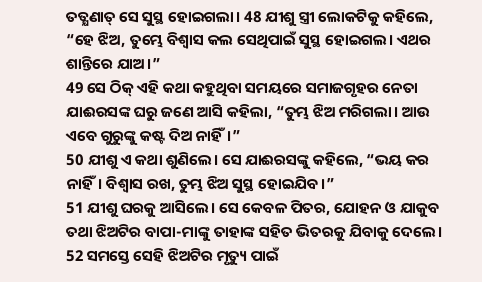ତତ୍କ୍ଷଣାତ୍ ସେ ସୁସ୍ଥ ହୋଇଗଲା। 48 ଯୀଶୁ ସ୍ତ୍ରୀ ଲୋକଟିକୁ କହିଲେ, “ହେ ଝିଅ, ତୁମ୍ଭେ ବିଶ୍ୱାସ କଲ ସେଥିପାଇଁ ସୁସ୍ଥ ହୋଇଗଲ। ଏଥର ଶାନ୍ତିରେ ଯାଅ।”
49 ସେ ଠିକ୍ ଏହି କଥା କହୁଥିବା ସମୟରେ ସମାଜଗୃହର ନେତା ଯାଈରସଙ୍କ ଘରୁ ଜଣେ ଆସି କହିଲା, “ତୁମ୍ଭ ଝିଅ ମରିଗଲା। ଆଉ ଏବେ ଗୁରୁଙ୍କୁ କଷ୍ଟ ଦିଅ ନାହିଁ।”
50 ଯୀଶୁ ଏ କଥା ଶୁଣିଲେ। ସେ ଯାଈରସଙ୍କୁ କହିଲେ, “ଭୟ କର ନାହିଁ। ବିଶ୍ୱାସ ରଖ, ତୁମ୍ଭ ଝିଅ ସୁସ୍ଥ ହୋଇଯିବ।”
51 ଯୀଶୁ ଘରକୁ ଆସିଲେ। ସେ କେବଳ ପିତର, ଯୋହନ ଓ ଯାକୁବ ତଥା ଝିଅଟିର ବାପା-ମାଙ୍କୁ ତାହାଙ୍କ ସହିତ ଭିତରକୁ ଯିବାକୁ ଦେଲେ। 52 ସମସ୍ତେ ସେହି ଝିଅଟିର ମୃତ୍ୟୁ ପାଇଁ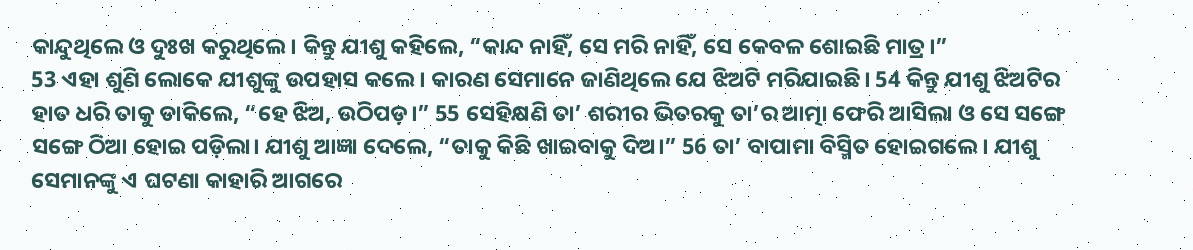କାନ୍ଦୁଥିଲେ ଓ ଦୁଃଖ କରୁଥିଲେ। କିନ୍ତୁ ଯୀଶୁ କହିଲେ, “କାନ୍ଦ ନାହିଁ, ସେ ମରି ନାହିଁ, ସେ କେବଳ ଶୋଇଛି ମାତ୍ର।”
53 ଏହା ଶୁଣି ଲୋକେ ଯୀଶୁଙ୍କୁ ଉପହାସ କଲେ। କାରଣ ସେମାନେ ଜାଣିଥିଲେ ଯେ ଝିଅଟି ମରିଯାଇଛି। 54 କିନ୍ତୁ ଯୀଶୁ ଝିଅଟିର ହାତ ଧରି ତାକୁ ଡାକିଲେ, “ହେ ଝିଅ, ଉଠିପଡ଼।” 55 ସେହିକ୍ଷଣି ତା’ ଶରୀର ଭିତରକୁ ତା’ର ଆତ୍ମା ଫେରି ଆସିଲା ଓ ସେ ସଙ୍ଗେ ସଙ୍ଗେ ଠିଆ ହୋଇ ପଡ଼ିଲା। ଯୀଶୁ ଆଜ୍ଞା ଦେଲେ, “ତାକୁ କିଛି ଖାଇବାକୁ ଦିଅ।” 56 ତା’ ବାପାମା ବିସ୍ମିତ ହୋଇଗଲେ। ଯୀଶୁ ସେମାନଙ୍କୁ ଏ ଘଟଣା କାହାରି ଆଗରେ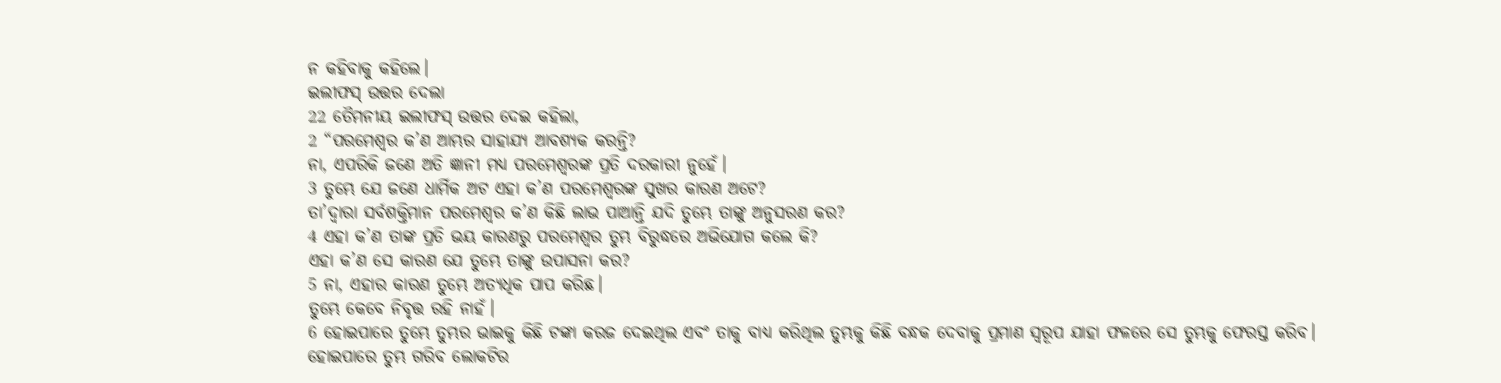ନ କହିବାକୁ କହିଲେ।
ଇଲୀଫସ୍ ଉତ୍ତର ଦେଲା
22 ତୈମନୀୟ ଇଲୀଫସ୍ ଉତ୍ତର ଦେଇ କହିଲା,
2 “ପରମେଶ୍ୱର କ’ଣ ଆମ୍ଭର ସାହାଯ୍ୟ ଆବଶ୍ୟକ କରନ୍ତି?
ନା, ଏପରିକି ଜଣେ ଅତି ଜ୍ଞାନୀ ମଧ୍ୟ ପରମେଶ୍ୱରଙ୍କ ପ୍ରତି ଦରକାରୀ ନୁହେଁ।
3 ତୁମ୍ଭେ ଯେ ଜଣେ ଧାର୍ମିକ ଅଟ ଏହା କ’ଣ ପରମେଶ୍ୱରଙ୍କ ସୁଖର କାରଣ ଅଟେ?
ତା’ଦ୍ୱାରା ସର୍ବଶକ୍ତିମାନ ପରମେଶ୍ୱର କ’ଣ କିଛି ଲାଭ ପାଆନ୍ତି ଯଦି ତୁମ୍ଭେ ତାଙ୍କୁ ଅନୁସରଣ କର?
4 ଏହା କ’ଣ ତାଙ୍କ ପ୍ରତି ଭୟ କାରଣରୁ ପରମେଶ୍ୱର ତୁମ୍ଭ ବିରୁଦ୍ଧରେ ଅଭିଯୋଗ କଲେ କି?
ଏହା କ’ଣ ସେ କାରଣ ଯେ ତୁମ୍ଭେ ତାଙ୍କୁ ଉପାସନା କର?
5 ନା, ଏହାର କାରଣ ତୁମ୍ଭେ ଅତ୍ୟଧିକ ପାପ କରିଛ।
ତୁମ୍ଭେ କେବେ ନିବୃତ୍ତ ରହି ନାହଁ।
6 ହୋଇପାରେ ତୁମ୍ଭେ ତୁମ୍ଭର ଭାଇକୁ କିଛି ଟଙ୍କା କରଜ ଦେଇଥିଲ ଏବଂ ତାକୁ ବାଧ୍ୟ କରିଥିଲ ତୁମ୍ଭକୁ କିଛି ବନ୍ଧକ ଦେବାକୁ ପ୍ରମାଣ ସ୍ୱରୂପ ଯାହା ଫଳରେ ସେ ତୁମ୍ଭକୁ ଫେରସ୍ତ କରିବ।
ହୋଇପାରେ ତୁମ୍ଭ ଗରିବ ଲୋକଟିର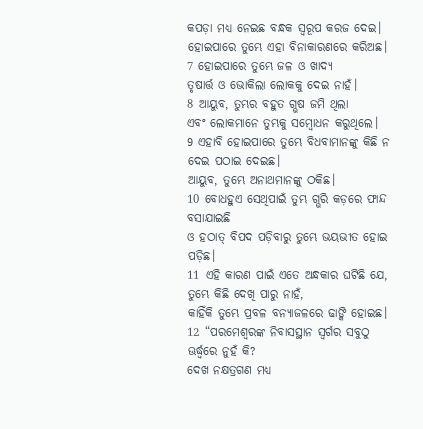କପଡ଼ା ମଧ୍ୟ ନେଇଛ ବନ୍ଧକ ସ୍ୱରୂପ କରଜ ଦେଇ।
ହୋଇପାରେ ତୁମ୍ଭେ ଏହା ବିନାକାରଣରେ କରିଅଛ।
7 ହୋଇପାରେ ତୁମ୍ଭେ ଜଳ ଓ ଖାଦ୍ୟ
ତୃଷାର୍ତ୍ତ ଓ ଭୋକିଲା ଲୋକକୁ ଦେଇ ନାହଁ।
8 ଆୟୁବ, ତୁମ୍ଭର ବହୁତ ଗ୍ଭଷ ଜମି ଥିଲା
ଏବଂ ଲୋକମାନେ ତୁମ୍ଭକୁ ସମ୍ବୋଧନ କରୁଥିଲେ।
9 ଏହାବି ହୋଇପାରେ ତୁମ୍ଭେ ବିଧବାମାନଙ୍କୁ କିଛି ନ ଦେଇ ପଠାଇ ଦେଇଛ।
ଆୟୁବ, ତୁମ୍ଭେ ଅନାଥମାନଙ୍କୁ ଠକିଛ।
10 ବୋଧହୁଏ ସେଥିପାଇଁ ତୁମ୍ଭ ଗ୍ଭରି କଡ଼ରେ ଫାନ୍ଦ ବସାଯାଇଛି
ଓ ହଠାତ୍ ବିପଦ ପଡ଼ିବାରୁ ତୁମ୍ଭେ ଭୟଭୀତ ହୋଇ ପଡ଼ିଛ।
11 ଏହି କାରଣ ପାଇଁ ଏତେ ଅନ୍ଧକାର ଘଟିଛି ଯେ, ତୁମ୍ଭେ କିଛି ଦେଖି ପାରୁ ନାହଁ,
କାହିଁକି ତୁମ୍ଭେ ପ୍ରବଳ ବନ୍ୟାଜଳରେ ଢାଙ୍କି ହୋଇଛ।
12 “ପରମେଶ୍ୱରଙ୍କ ନିବାସସ୍ଥାନ ସ୍ୱର୍ଗର ସବୁଠୁ ଊର୍ଦ୍ଧ୍ୱରେ ନୁହଁ କି?
ଦେଖ ନକ୍ଷତ୍ରଗଣ ମଧ୍ୟ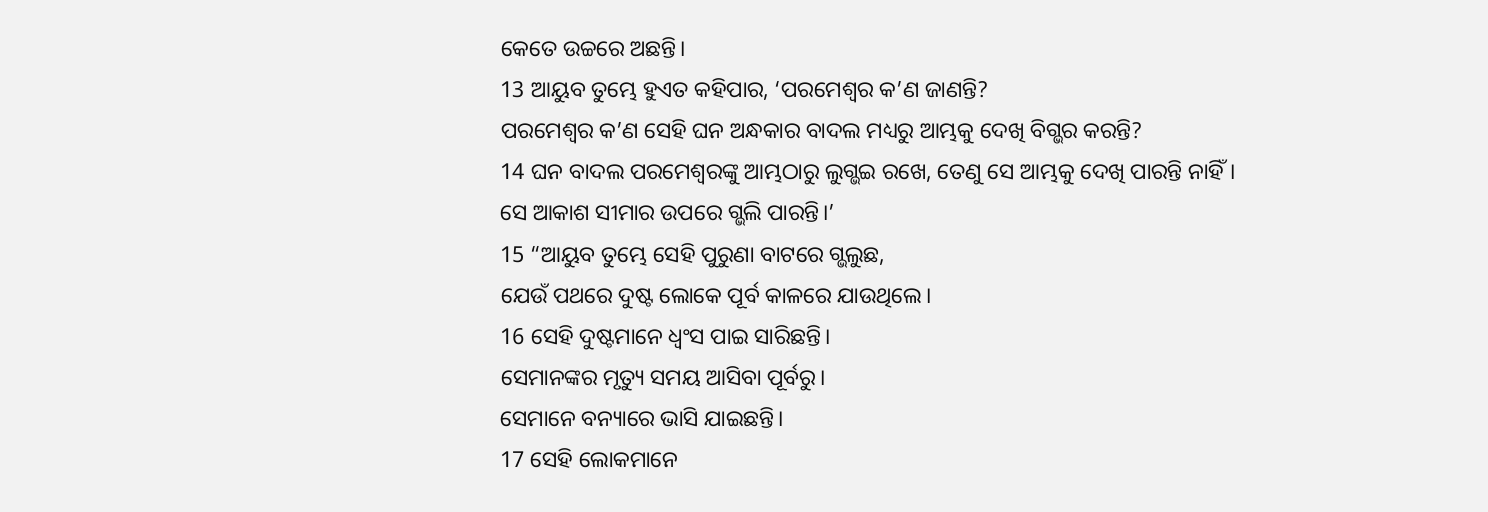କେତେ ଉଚ୍ଚରେ ଅଛନ୍ତି।
13 ଆୟୁବ ତୁମ୍ଭେ ହୁଏତ କହିପାର, ‘ପରମେଶ୍ୱର କ’ଣ ଜାଣନ୍ତି?
ପରମେଶ୍ୱର କ’ଣ ସେହି ଘନ ଅନ୍ଧକାର ବାଦଲ ମଧ୍ୟରୁ ଆମ୍ଭକୁ ଦେଖି ବିଗ୍ଭର କରନ୍ତି?
14 ଘନ ବାଦଲ ପରମେଶ୍ୱରଙ୍କୁ ଆମ୍ଭଠାରୁ ଲୁଗ୍ଭଇ ରଖେ, ତେଣୁ ସେ ଆମ୍ଭକୁ ଦେଖି ପାରନ୍ତି ନାହିଁ।
ସେ ଆକାଶ ସୀମାର ଉପରେ ଗ୍ଭଲି ପାରନ୍ତି।’
15 “ଆୟୁବ ତୁମ୍ଭେ ସେହି ପୁରୁଣା ବାଟରେ ଗ୍ଭଲୁଛ,
ଯେଉଁ ପଥରେ ଦୁଷ୍ଟ ଲୋକେ ପୂର୍ବ କାଳରେ ଯାଉଥିଲେ।
16 ସେହି ଦୁଷ୍ଟମାନେ ଧ୍ୱଂସ ପାଇ ସାରିଛନ୍ତି।
ସେମାନଙ୍କର ମୃତ୍ୟୁ ସମୟ ଆସିବା ପୂର୍ବରୁ।
ସେମାନେ ବନ୍ୟାରେ ଭାସି ଯାଇଛନ୍ତି।
17 ସେହି ଲୋକମାନେ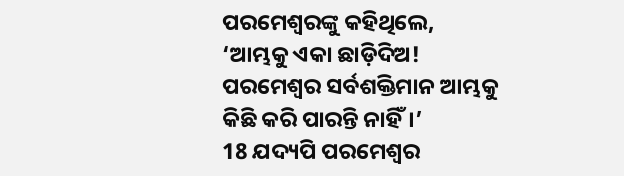ପରମେଶ୍ୱରଙ୍କୁ କହିଥିଲେ, ‘ଆମ୍ଭକୁ ଏକା ଛାଡ଼ିଦିଅ!
ପରମେଶ୍ୱର ସର୍ବଶକ୍ତିମାନ ଆମ୍ଭକୁ କିଛି କରି ପାରନ୍ତି ନାହିଁ।’
18 ଯଦ୍ୟପି ପରମେଶ୍ୱର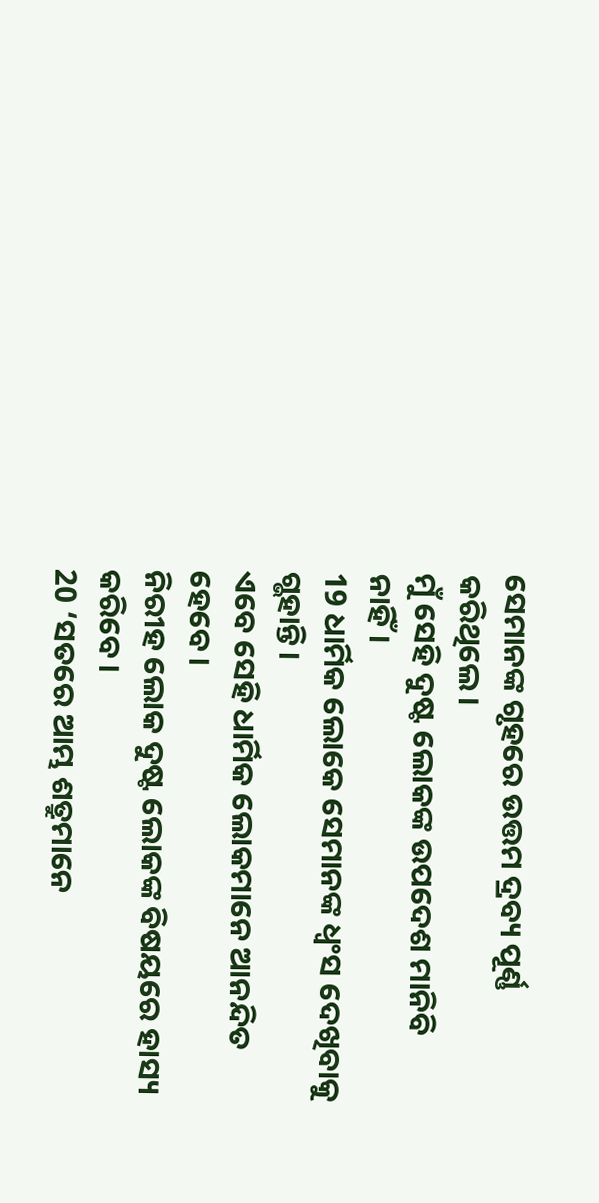ସେମାନଙ୍କ ଗୃହରେ ଉତ୍ତମ ଦ୍ରବ୍ୟ ପୂର୍ଣ୍ଣ କରିଥିଲେ।
ମୁଁ ସେହି ଦୁଷ୍ଟ ଲୋକଙ୍କ ଉପଦେଶ ମାନିବି ନାହିଁ।
19 ଧାର୍ମିକ ଲୋକେ ସେମାନଙ୍କ ଧ୍ୱଂସ ଦେଖିବାକୁ ଗ୍ଭହାନ୍ତି।
ଏବେ ସେହି ଧାର୍ମିକ ଲୋକମାନେ ଆନନ୍ଦିତ ହେବେ।
ନିରୀହ ଲୋକ ଦୁଷ୍ଟ ଲୋକଙ୍କ ବିଷୟରେ ହାସ୍ୟ କରିବେ।
20 ‘ସତରେ ଆମ୍ଭ ଶତ୍ରୁମାନେ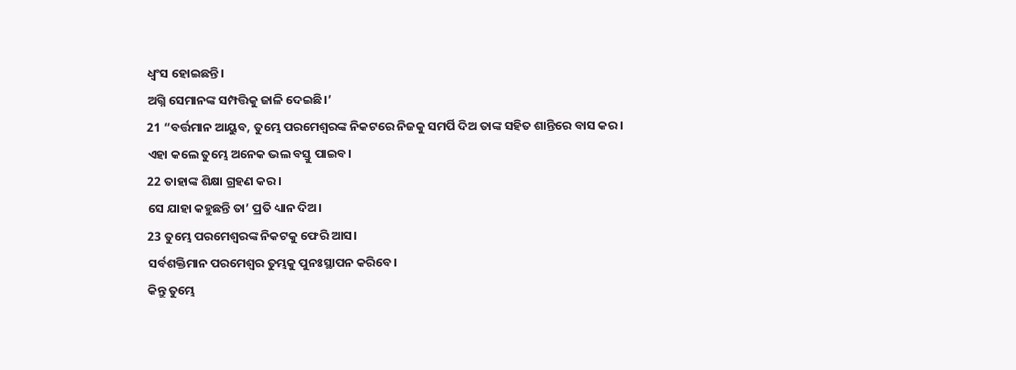ଧ୍ୱଂସ ହୋଇଛନ୍ତି।
ଅଗ୍ନି ସେମାନଙ୍କ ସମ୍ପତ୍ତିକୁ ଜାଳି ଦେଇଛି।’
21 “ବର୍ତ୍ତମାନ ଆୟୁବ, ତୁମ୍ଭେ ପରମେଶ୍ୱରଙ୍କ ନିକଟରେ ନିଜକୁ ସମର୍ପି ଦିଅ ତାଙ୍କ ସହିତ ଶାନ୍ତିରେ ବାସ କର।
ଏହା କଲେ ତୁମ୍ଭେ ଅନେକ ଭଲ ବସ୍ତୁ ପାଇବ।
22 ତାହାଙ୍କ ଶିକ୍ଷା ଗ୍ରହଣ କର।
ସେ ଯାହା କହୁଛନ୍ତି ତା’ ପ୍ରତି ଧ୍ୟାନ ଦିଅ।
23 ତୁମ୍ଭେ ପରମେଶ୍ୱରଙ୍କ ନିକଟକୁ ଫେରି ଆସ।
ସର୍ବଶକ୍ତିମାନ ପରମେଶ୍ୱର ତୁମ୍ଭକୁ ପୁନଃସ୍ଥାପନ କରିବେ।
କିନ୍ତୁ ତୁମ୍ଭେ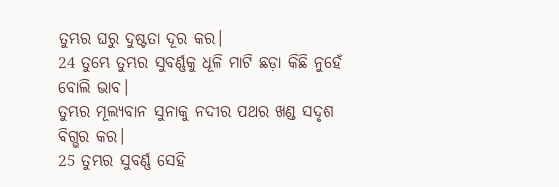ତୁମ୍ଭର ଘରୁ ଦୁଷ୍ଟତା ଦୂର କର।
24 ତୁମ୍ଭେ ତୁମ୍ଭର ସୁବର୍ଣ୍ଣକୁ ଧୂଳି ମାଟି ଛଡ଼ା କିଛି ନୁହେଁ ବୋଲି ଭାବ।
ତୁମ୍ଭର ମୂଲ୍ୟବାନ ସୁନାକୁ ନଦୀର ପଥର ଖଣ୍ଡ ସଦୃଶ ବିଗ୍ଭର କର।
25 ତୁମ୍ଭର ସୁବର୍ଣ୍ଣ ସେହି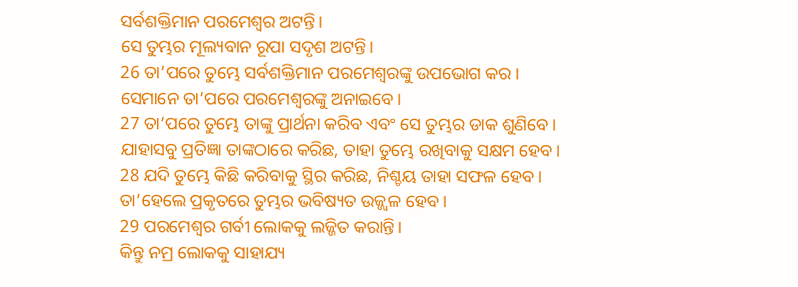ସର୍ବଶକ୍ତିମାନ ପରମେଶ୍ୱର ଅଟନ୍ତି।
ସେ ତୁମ୍ଭର ମୂଲ୍ୟବାନ ରୂପା ସଦୃଶ ଅଟନ୍ତି।
26 ତା’ପରେ ତୁମ୍ଭେ ସର୍ବଶକ୍ତିମାନ ପରମେଶ୍ୱରଙ୍କୁ ଉପଭୋଗ କର।
ସେମାନେ ତା’ପରେ ପରମେଶ୍ୱରଙ୍କୁ ଅନାଇବେ।
27 ତା’ପରେ ତୁମ୍ଭେ ତାଙ୍କୁ ପ୍ରାର୍ଥନା କରିବ ଏବଂ ସେ ତୁମ୍ଭର ଡାକ ଶୁଣିବେ।
ଯାହାସବୁ ପ୍ରତିଜ୍ଞା ତାଙ୍କଠାରେ କରିଛ, ତାହା ତୁମ୍ଭେ ରଖିବାକୁ ସକ୍ଷମ ହେବ।
28 ଯଦି ତୁମ୍ଭେ କିଛି କରିବାକୁ ସ୍ଥିର କରିଛ, ନିଶ୍ଚୟ ତାହା ସଫଳ ହେବ।
ତା’ହେଲେ ପ୍ରକୃତରେ ତୁମ୍ଭର ଭବିଷ୍ୟତ ଉଜ୍ଜ୍ୱଳ ହେବ।
29 ପରମେଶ୍ୱର ଗର୍ବୀ ଲୋକକୁ ଲଜ୍ଜିତ କରାନ୍ତି।
କିନ୍ତୁ ନମ୍ର ଲୋକକୁ ସାହାଯ୍ୟ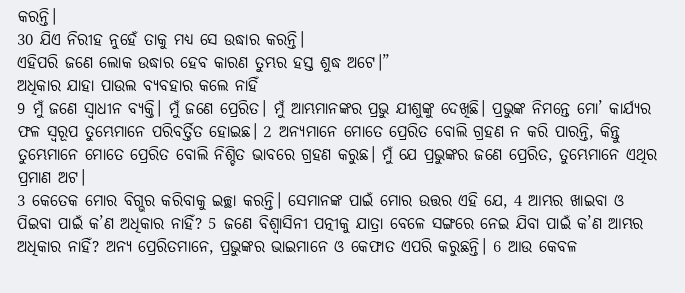କରନ୍ତି।
30 ଯିଏ ନିରୀହ ନୁହେଁ ତାକୁ ମଧ୍ୟ ସେ ଉଦ୍ଧାର କରନ୍ତି।
ଏହିପରି ଜଣେ ଲୋକ ଉଦ୍ଧାର ହେବ କାରଣ ତୁମ୍ଭର ହସ୍ତ ଶୁଦ୍ଧ ଅଟେ।”
ଅଧିକାର ଯାହା ପାଉଲ ବ୍ୟବହାର କଲେ ନାହିଁ
9 ମୁଁ ଜଣେ ସ୍ୱାଧୀନ ବ୍ୟକ୍ତି। ମୁଁ ଜଣେ ପ୍ରେରିତ। ମୁଁ ଆମ୍ଭମାନଙ୍କର ପ୍ରଭୁ ଯୀଶୁଙ୍କୁ ଦେଖିଛି। ପ୍ରଭୁଙ୍କ ନିମନ୍ତେ ମୋ’ କାର୍ଯ୍ୟର ଫଳ ସ୍ୱରୂପ ତୁମ୍ଭେମାନେ ପରିବର୍ତ୍ତିତ ହୋଇଛ। 2 ଅନ୍ୟମାନେ ମୋତେ ପ୍ରେରିତ ବୋଲି ଗ୍ରହଣ ନ କରି ପାରନ୍ତି, କିନ୍ତୁ ତୁମ୍ଭେମାନେ ମୋତେ ପ୍ରେରିତ ବୋଲି ନିଶ୍ଚିତ ଭାବରେ ଗ୍ରହଣ କରୁଛ। ମୁଁ ଯେ ପ୍ରଭୁଙ୍କର ଜଣେ ପ୍ରେରିତ, ତୁମ୍ଭେମାନେ ଏଥିର ପ୍ରମାଣ ଅଟ।
3 କେତେକ ମୋର ବିଗ୍ଭର କରିବାକୁ ଇଚ୍ଛା କରନ୍ତି। ସେମାନଙ୍କ ପାଇଁ ମୋର ଉତ୍ତର ଏହି ଯେ, 4 ଆମ୍ଭର ଖାଇବା ଓ ପିଇବା ପାଇଁ କ’ଣ ଅଧିକାର ନାହିଁ? 5 ଜଣେ ବିଶ୍ୱାସିନୀ ପତ୍ନୀକୁ ଯାତ୍ରା ବେଳେ ସଙ୍ଗରେ ନେଇ ଯିବା ପାଇଁ କ’ଣ ଆମ୍ଭର ଅଧିକାର ନାହିଁ? ଅନ୍ୟ ପ୍ରେରିତମାନେ, ପ୍ରଭୁଙ୍କର ଭାଇମାନେ ଓ କେଫାତ ଏପରି କରୁଛନ୍ତି। 6 ଆଉ କେବଳ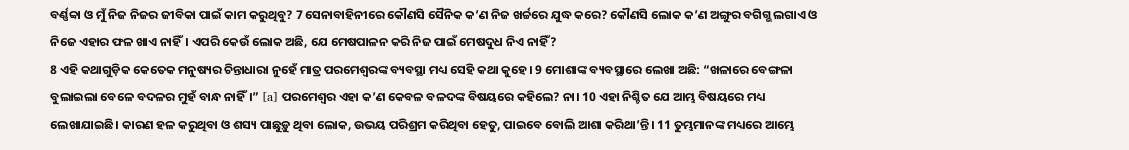ବର୍ଣ୍ଣବ୍ବା ଓ ମୁଁ ନିଜ ନିଜର ଜୀବିକା ପାଇଁ କାମ କରୁଥିବୁ? 7 ସେନାବାହିନୀରେ କୌଣସି ସୈନିକ କ’ଣ ନିଜ ଖର୍ଚ୍ଚରେ ଯୁଦ୍ଧ କରେ? କୌଣସି ଲୋକ କ’ଣ ଅଙ୍ଗୁର ବଗିଗ୍ଭ ଲଗାଏ ଓ ନିଜେ ଏହାର ଫଳ ଖାଏ ନାହିଁ। ଏପରି କେଉଁ ଲୋକ ଅଛି, ଯେ ମେଷପାଳନ କରି ନିଜ ପାଇଁ ମେଷଦୁଧ ନିଏ ନାହିଁ?
8 ଏହି କଥାଗୁଡ଼ିକ କେତେକ ମନୁଷ୍ୟର ଚିନ୍ତାଧାରା ନୁହେଁ ମାତ୍ର ପରମେଶ୍ୱରଙ୍କ ବ୍ୟବସ୍ଥା ମଧ୍ୟ ସେହି କଥା କୁହେ। 9 ମୋଶାଙ୍କ ବ୍ୟବସ୍ଥାରେ ଲେଖା ଅଛି: “ଖଳାରେ ବେଙ୍ଗଳା ବୁଲାଇଲା ବେଳେ ବଦଳର ମୁହଁ ବାନ୍ଧ ନାହିଁ।” [a] ପରମେଶ୍ୱର ଏହା କ’ଣ କେବଳ ବଳଦଙ୍କ ବିଷୟରେ କହିଲେ? ନା। 10 ଏହା ନିଶ୍ଚିତ ଯେ ଆମ୍ଭ ବିଷୟରେ ମଧ୍ୟ ଲେଖାଯାଇଛି। କାରଣ ହଳ କରୁଥିବା ଓ ଶସ୍ୟ ପାଛୁଡ଼ୁ ଥିବା ଲୋକ, ଉଭୟ ପରିଶ୍ରମ କରିଥିବା ହେତୁ, ପାଇବେ ବୋଲି ଆଶା କରିଥା’ନ୍ତି। 11 ତୁମ୍ଭମାନଙ୍କ ମଧ୍ୟରେ ଆମ୍ଭେ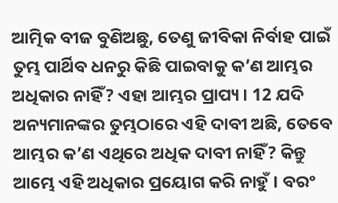ଆତ୍ମିକ ବୀଜ ବୁଣିଅଛୁ, ତେଣୁ ଜୀବିକା ନିର୍ବାହ ପାଇଁ ତୁମ୍ଭ ପାର୍ଥିବ ଧନରୁ କିଛି ପାଇବାକୁ କ’ଣ ଆମ୍ଭର ଅଧିକାର ନାହିଁ? ଏହା ଆମ୍ଭର ପ୍ରାପ୍ୟ। 12 ଯଦି ଅନ୍ୟମାନଙ୍କର ତୁମ୍ଭଠାରେ ଏହି ଦାବୀ ଅଛି, ତେବେ ଆମ୍ଭର କ’ଣ ଏଥିରେ ଅଧିକ ଦାବୀ ନାହିଁ? କିନ୍ତୁ ଆମ୍ଭେ ଏହି ଅଧିକାର ପ୍ରୟୋଗ କରି ନାହୁଁ। ବରଂ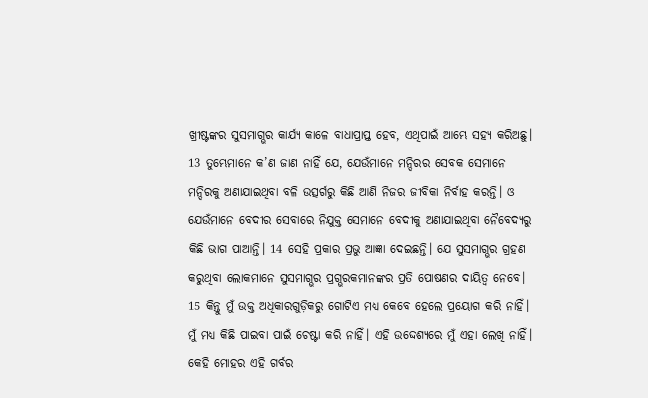ଖ୍ରୀଷ୍ଟଙ୍କର ସୁସମାଗ୍ଭର କାର୍ଯ୍ୟ କାଳେ ବାଧାପ୍ରାପ୍ତ ହେବ, ଏଥିପାଇଁ ଆମ୍ଭେ ସହ୍ୟ କରିଅଛୁ। 13 ତୁମ୍ଭେମାନେ କ’ଣ ଜାଣ ନାହିଁ ଯେ, ଯେଉଁମାନେ ମନ୍ଦିରର ସେବକ ସେମାନେ ମନ୍ଦିରକୁ ଅଣାଯାଇଥିବା ବଳି ଉତ୍ସର୍ଗରୁ କିଛି ଆଣି ନିଜର ଜୀବିକା ନିର୍ବାହ କରନ୍ତି। ଓ ଯେଉଁମାନେ ବେଦୀର ସେବାରେ ନିଯୁକ୍ତ ସେମାନେ ବେଦୀକୁ ଅଣାଯାଇଥିବା ନୈବେଦ୍ୟରୁ କିଛି ଭାଗ ପାଆନ୍ତି। 14 ସେହି ପ୍ରକାର ପ୍ରଭୁ ଆଜ୍ଞା ଦେଇଛନ୍ତି। ଯେ ସୁସମାଗ୍ଭର ଗ୍ରହଣ କରୁଥିବା ଲୋକମାନେ ସୁସମାଗ୍ଭର ପ୍ରଗ୍ଭରକମାନଙ୍କର ପ୍ରତି ପୋଷଣର ଦାୟିତ୍ୱ ନେବେ।
15 କିନ୍ତୁ ମୁଁ ଉକ୍ତ ଅଧିକାରଗୁଡ଼ିକରୁ ଗୋଟିଏ ମଧ୍ୟ କେବେ ହେଲେ ପ୍ରୟୋଗ କରି ନାହିଁ। ମୁଁ ମଧ୍ୟ କିଛି ପାଇବା ପାଇଁ ଚେଷ୍ଟା କରି ନାହିଁ। ଏହି ଉଦ୍ଦେଶ୍ୟରେ ମୁଁ ଏହା ଲେଖି ନାହିଁ। କେହି ମୋହର ଏହି ଗର୍ବର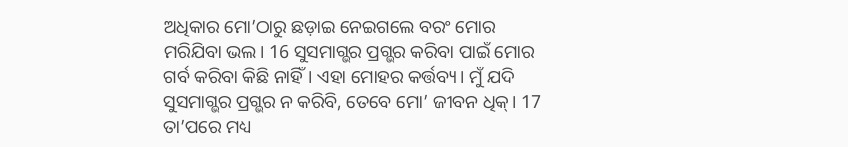ଅଧିକାର ମୋ’ଠାରୁ ଛଡ଼ାଇ ନେଇଗଲେ ବରଂ ମୋର ମରିଯିବା ଭଲ। 16 ସୁସମାଗ୍ଭର ପ୍ରଗ୍ଭର କରିବା ପାଇଁ ମୋର ଗର୍ବ କରିବା କିଛି ନାହିଁ। ଏହା ମୋହର କର୍ତ୍ତବ୍ୟ। ମୁଁ ଯଦି ସୁସମାଗ୍ଭର ପ୍ରଗ୍ଭର ନ କରିବି, ତେବେ ମୋ’ ଜୀବନ ଧିକ୍। 17 ତା’ପରେ ମଧ୍ୟ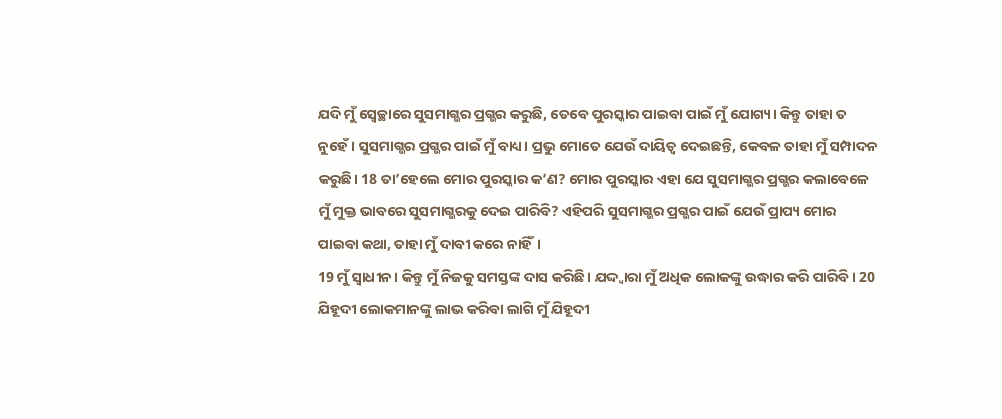ଯଦି ମୁଁ ସ୍ୱେଚ୍ଛାରେ ସୁସମାଗ୍ଭର ପ୍ରଗ୍ଭର କରୁଛି, ତେବେ ପୁରସ୍କାର ପାଇବା ପାଇଁ ମୁଁ ଯୋଗ୍ୟ। କିନ୍ତୁ ତାହା ତ ନୁହେଁ। ସୁସମାଗ୍ଭର ପ୍ରଗ୍ଭର ପାଇଁ ମୁଁ ବାଧ୍ୟ। ପ୍ରଭୁ ମୋତେ ଯେଉଁ ଦାୟିତ୍ୱ ଦେଇଛନ୍ତି, କେବଳ ତାହା ମୁଁ ସମ୍ପାଦନ କରୁଛି। 18 ତା’ହେଲେ ମୋର ପୁରସ୍କାର କ’ଣ? ମୋର ପୁରସ୍କାର ଏହା ଯେ ସୁସମାଗ୍ଭର ପ୍ରଗ୍ଭର କଲାବେଳେ ମୁଁ ମୁକ୍ତ ଭାବରେ ସୁସମାଗ୍ଭରକୁ ଦେଇ ପାରିବି? ଏହିପରି ସୁସମାଗ୍ଭର ପ୍ରଗ୍ଭର ପାଇଁ ଯେଉଁ ପ୍ରାପ୍ୟ ମୋର ପାଇବା କଥା, ତାହା ମୁଁ ଦାବୀ କରେ ନାହିଁ।
19 ମୁଁ ସ୍ୱାଧୀନ। କିନ୍ତୁ ମୁଁ ନିଜକୁ ସମସ୍ତଙ୍କ ଦାସ କରିଛି। ଯଦ୍ଦ୍ୱାରା ମୁଁ ଅଧିକ ଲୋକଙ୍କୁ ଉଦ୍ଧାର କରି ପାରିବି। 20 ଯିହୂଦୀ ଲୋକମାନଙ୍କୁ ଲାଭ କରିବା ଲାଗି ମୁଁ ଯିହୂଦୀ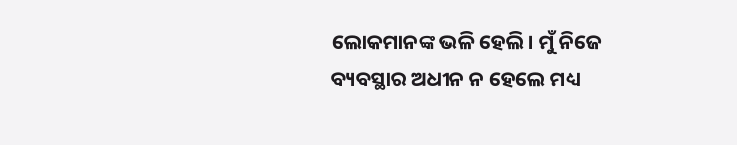ଲୋକମାନଙ୍କ ଭଳି ହେଲି। ମୁଁ ନିଜେ ବ୍ୟବସ୍ଥାର ଅଧୀନ ନ ହେଲେ ମଧ୍ୟ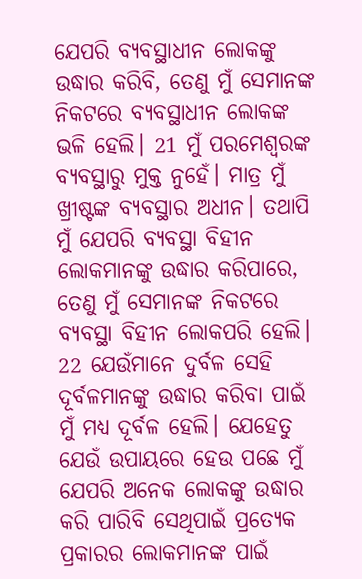ଯେପରି ବ୍ୟବସ୍ଥାଧୀନ ଲୋକଙ୍କୁ ଉଦ୍ଧାର କରିବି, ତେଣୁ ମୁଁ ସେମାନଙ୍କ ନିକଟରେ ବ୍ୟବସ୍ଥାଧୀନ ଲୋକଙ୍କ ଭଳି ହେଲି। 21 ମୁଁ ପରମେଶ୍ୱରଙ୍କ ବ୍ୟବସ୍ଥାରୁ ମୁକ୍ତ ନୁହେଁ। ମାତ୍ର ମୁଁ ଖ୍ରୀଷ୍ଟଙ୍କ ବ୍ୟବସ୍ଥାର ଅଧୀନ। ତଥାପି ମୁଁ ଯେପରି ବ୍ୟବସ୍ଥା ବିହୀନ ଲୋକମାନଙ୍କୁ ଉଦ୍ଧାର କରିପାରେ, ତେଣୁ ମୁଁ ସେମାନଙ୍କ ନିକଟରେ ବ୍ୟବସ୍ଥା ବିହୀନ ଲୋକପରି ହେଲି। 22 ଯେଉଁମାନେ ଦୁର୍ବଳ ସେହି ଦୂର୍ବଳମାନଙ୍କୁ ଉଦ୍ଧାର କରିବା ପାଇଁ ମୁଁ ମଧ୍ୟ ଦୂର୍ବଳ ହେଲି। ଯେହେତୁ ଯେଉଁ ଉପାୟରେ ହେଉ ପଛେ ମୁଁ ଯେପରି ଅନେକ ଲୋକଙ୍କୁ ଉଦ୍ଧାର କରି ପାରିବି ସେଥିପାଇଁ ପ୍ରତ୍ୟେକ ପ୍ରକାରର ଲୋକମାନଙ୍କ ପାଇଁ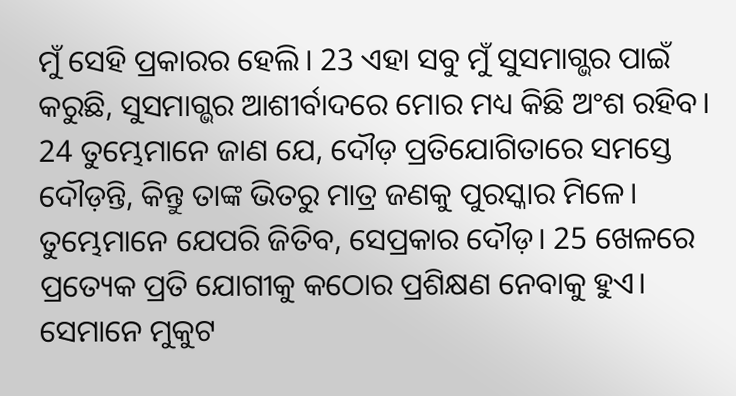ମୁଁ ସେହି ପ୍ରକାରର ହେଲି। 23 ଏହା ସବୁ ମୁଁ ସୁସମାଗ୍ଭର ପାଇଁ କରୁଛି, ସୁସମାଗ୍ଭର ଆଶୀର୍ବାଦରେ ମୋର ମଧ୍ୟ କିଛି ଅଂଶ ରହିବ।
24 ତୁମ୍ଭେମାନେ ଜାଣ ଯେ, ଦୌଡ଼ ପ୍ରତିଯୋଗିତାରେ ସମସ୍ତେ ଦୌଡ଼ନ୍ତି, କିନ୍ତୁ ତାଙ୍କ ଭିତରୁ ମାତ୍ର ଜଣକୁ ପୁରସ୍କାର ମିଳେ। ତୁମ୍ଭେମାନେ ଯେପରି ଜିତିବ, ସେପ୍ରକାର ଦୌଡ଼। 25 ଖେଳରେ ପ୍ରତ୍ୟେକ ପ୍ରତି ଯୋଗୀକୁ କଠୋର ପ୍ରଶିକ୍ଷଣ ନେବାକୁ ହୁଏ। ସେମାନେ ମୁକୁଟ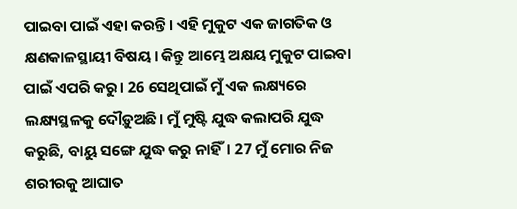ପାଇବା ପାଇଁ ଏହା କରନ୍ତି। ଏହି ମୁକୁଟ ଏକ ଜାଗତିକ ଓ କ୍ଷଣକାଳସ୍ଥାୟୀ ବିଷୟ। କିନ୍ତୁ ଆମ୍ଭେ ଅକ୍ଷୟ ମୁକୁଟ ପାଇବା ପାଇଁ ଏପରି କରୁ। 26 ସେଥିପାଇଁ ମୁଁ ଏକ ଲକ୍ଷ୍ୟରେ ଲକ୍ଷ୍ୟସ୍ଥଳକୁ ଦୌଡ଼ୁଅଛି। ମୁଁ ମୁଷ୍ଟି ଯୁଦ୍ଧ କଲାପରି ଯୁଦ୍ଧ କରୁଛି, ବାୟୁ ସଙ୍ଗେ ଯୁଦ୍ଧ କରୁ ନାହିଁ। 27 ମୁଁ ମୋର ନିଜ ଶରୀରକୁ ଆଘାତ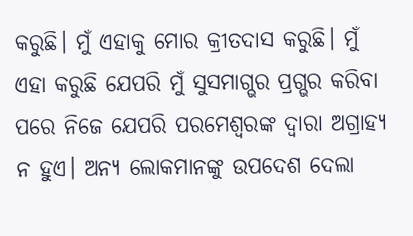କରୁଛି। ମୁଁ ଏହାକୁ ମୋର କ୍ରୀତଦାସ କରୁଛି। ମୁଁ ଏହା କରୁଛି ଯେପରି ମୁଁ ସୁସମାଗ୍ଭର ପ୍ରଗ୍ଭର କରିବା ପରେ ନିଜେ ଯେପରି ପରମେଶ୍ୱରଙ୍କ ଦ୍ୱାରା ଅଗ୍ରାହ୍ୟ ନ ହୁଏ। ଅନ୍ୟ ଲୋକମାନଙ୍କୁ ଉପଦେଶ ଦେଲା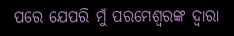ପରେ ଯେପରି ମୁଁ ପରମେଶ୍ୱରଙ୍କ ଦ୍ୱାରା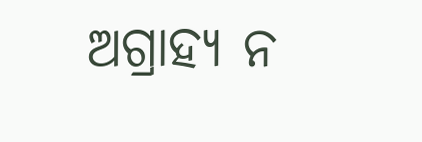ଅଗ୍ରାହ୍ୟ ନ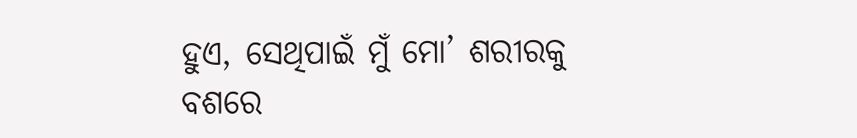ହୁଏ, ସେଥିପାଇଁ ମୁଁ ମୋ’ ଶରୀରକୁ ବଶରେ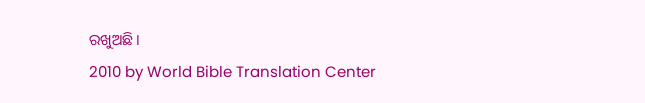ରଖୁଅଛି।
2010 by World Bible Translation Center